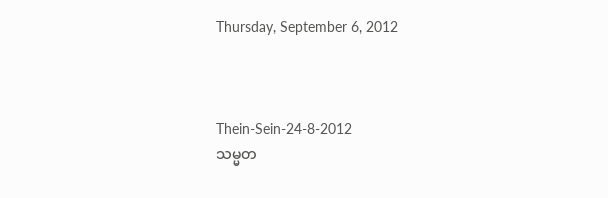Thursday, September 6, 2012



Thein-Sein-24-8-2012
သမ္မတ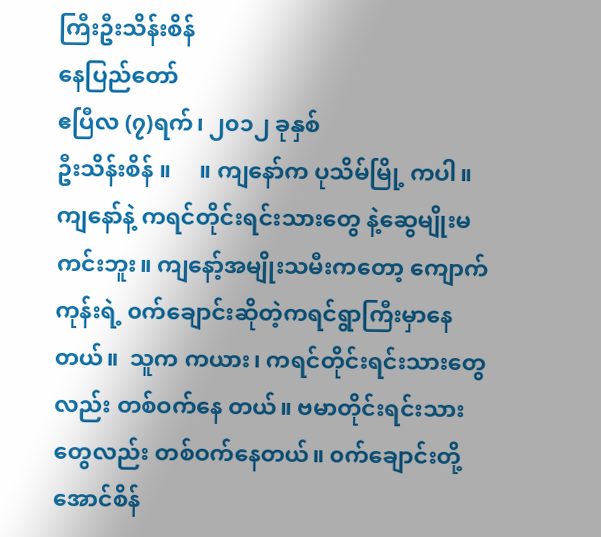ကြီးဦးသိန်းစိန်
နေပြည်တော်
ဧပြီလ (၇)ရက်၊ ၂၀၁၂ ခုနှစ်
ဦးသိန်းစိန် ။     ။ ကျနော်က ပုသိမ်မြို့ ကပါ။ ကျနော်နဲ့ ကရင်တိုင်းရင်းသားတွေ နဲ့ဆွေမျိုးမကင်းဘူး။ ကျနော့်အမျိုးသမီးကတော့ ကျောက်ကုန်းရဲ့ ၀က်ချောင်းဆိုတဲ့ကရင်ရွာကြီးမှာနေတယ်။  သူက ကယား၊ ကရင်တိုင်းရင်းသားတွေလည်း တစ်ဝက်နေ တယ်။ ဗမာတိုင်းရင်းသားတွေလည်း တစ်ဝက်နေတယ်။ ၀က်ချောင်းတို့ အောင်စိန်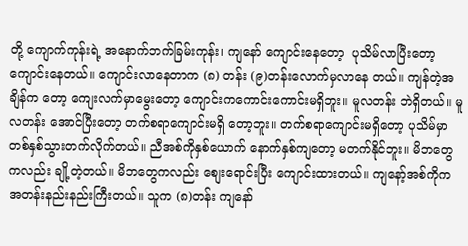တို့ ကျောက်ကုန်းရဲ့ အနောက်ဘက်ခြမ်းကုန်း၊ ကျနော် ကျောင်းနေတော့  ပုသိမ်လာပြီးတော့ ကျောင်းနေတယ်။ ကျောင်းလာနေတာက (၈) တန်း (၉)တန်းလောက်မှလာနေ တယ်။ ကျန်တဲ့အချိန်က တော့ ကျေးလက်မှာမွေးတော့ ကျောင်းကကောင်းကောင်းမရှိဘူး။ မူလတန်း ဘဲရှိတယ်။ မူလတန်း အောင်ပြီးတော့ တက်စရာကျောင်းမရှိ တော့ဘူး။ တက်စရာကျောင်းမရှိတော့ ပုသိမ်မှာ တစ်နှစ်သွားတက်လိုက်တယ်။ ညီအစ်ကိုနှစ်ယောက် နောက်နှစ်ကျတော့ မတက်နိုင်ဘူး။ မိဘတွေကလည်း ချို့တဲ့တယ်။ မိဘတွေကလည်း စျေးရောင်းပြီး ကျောင်းထားတယ်။ ကျနော့်အစ်ကိုက အတန်းနည်းနည်းကြီးတယ်။ သူက (၈)တန်း ကျနော်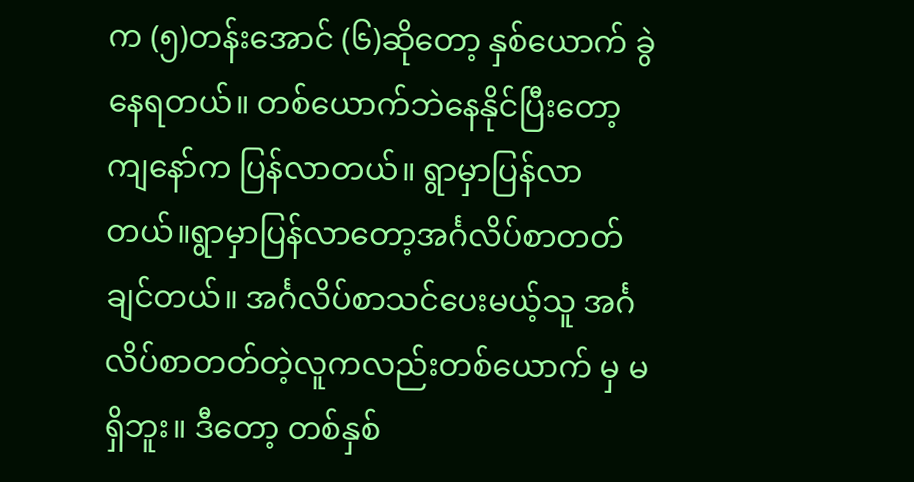က (၅)တန်းအောင် (၆)ဆိုတော့ နှစ်ယောက် ခွဲနေရတယ်။ တစ်ယောက်ဘဲနေနိုင်ပြီးတော့ ကျနော်က ပြန်လာတယ်။ ရွာမှာပြန်လာ တယ်။ရွာမှာပြန်လာတော့အင်္ဂလိပ်စာတတ်ချင်တယ်။ အင်္ဂလိပ်စာသင်ပေးမယ့်သူ အင်္ဂလိပ်စာတတ်တဲ့လူကလည်းတစ်ယောက် မှ မရှိဘူး။ ဒီတော့ တစ်နှစ်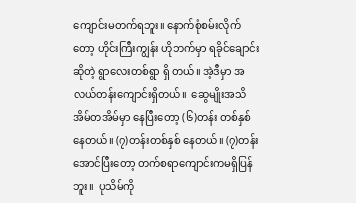ကျောင်းမတက်ရဘူး။ နောက်စုံစမ်းလိုက်တော့ ဟိုင်းကြီးကျွန်း ဟိုဘက်မှာ ရခိုင်ချောင်းဆိုတဲ့ ရွာလေးတစ်ရွာ ရှိ တယ်။ အဲ့ဒီမှာ အလယ်တန်းကျောင်းရှိတယ်။  ဆွေမျိုးအသိအိမ်တအိမ်မှာ နေပြီးတော့ (၆)တန်း တစ်နှစ်နေတယ်။ (၇)တန်းတစ်နှစ် နေတယ်။ (၇)တန်းအောင်ပြီးတော့ တက်စရာကျောင်းကမရှိပြန်ဘူး။  ပုသိမ်ကို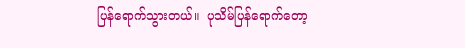ပြန်ရောက်သွားတယ်။  ပုသိမ်ပြန်ရောက်တော့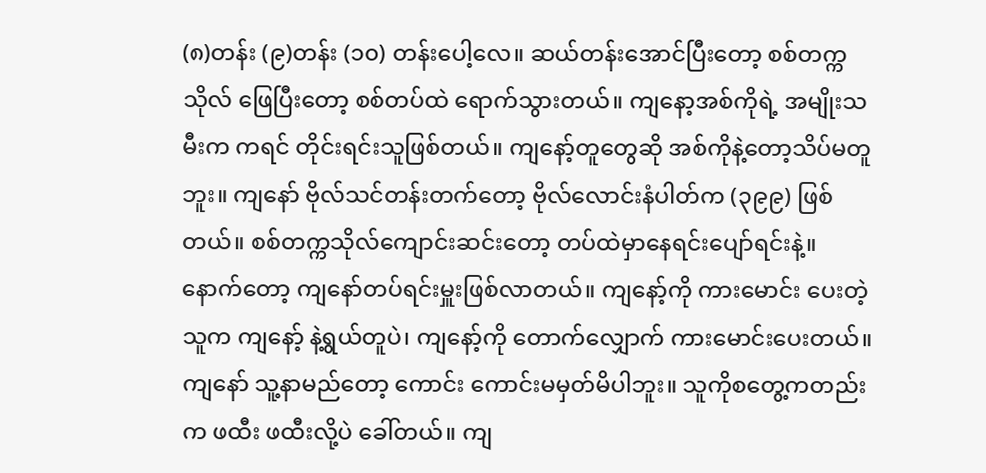(၈)တန်း (၉)တန်း (၁၀) တန်းပေါ့လေ။ ဆယ်တန်းအောင်ပြီးတော့ စစ်တက္ကသိုလ် ဖြေပြီးတော့ စစ်တပ်ထဲ ရောက်သွားတယ်။ ကျနော့အစ်ကိုရဲ့ အမျိုးသမီးက ကရင် တိုင်းရင်းသူဖြစ်တယ်။ ကျနော့်တူတွေဆို အစ်ကိုနဲ့တော့သိပ်မတူဘူး။ ကျနော် ဗိုလ်သင်တန်းတက်တော့ ဗိုလ်လောင်းနံပါတ်က (၃၉၉) ဖြစ်တယ်။ စစ်တက္ကသိုလ်ကျောင်းဆင်းတော့ တပ်ထဲမှာနေရင်းပျော်ရင်းနဲ့။ နောက်တော့ ကျနော်တပ်ရင်းမှူးဖြစ်လာတယ်။ ကျနော့်ကို ကားမောင်း ပေးတဲ့သူက ကျနော့် နဲ့ရွယ်တူပဲ၊ ကျနော့်ကို တောက်လျှောက် ကားမောင်းပေးတယ်။ ကျနော် သူ့နာမည်တော့ ကောင်း ကောင်းမမှတ်မိပါဘူး။ သူကိုစတွေ့ကတည်းက ဖထီး ဖထီးလို့ပဲ ခေါ်တယ်။ ကျ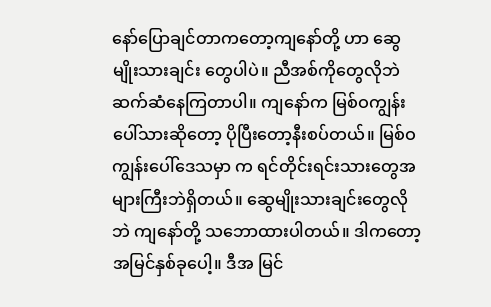နော်ပြောချင်တာကတော့ကျနော်တို့ ဟာ ဆွေမျိုးသားချင်း တွေပါပဲ။ ညီအစ်ကိုတွေလိုဘဲ ဆက်ဆံနေကြတာပါ။ ကျနော်က မြစ်ဝကျွန်းပေါ်သားဆိုတော့ ပိုပြီးတော့နီးစပ်တယ်။ မြစ်ဝကျွန်းပေါ်ဒေသမှာ က ရင်တိုင်းရင်းသားတွေအများကြီးဘဲရှိတယ်။ ဆွေမျိုးသားချင်းတွေလိုဘဲ ကျနော်တို့ သဘောထားပါတယ်။ ဒါကတော့ အမြင်နှစ်ခုပေါ့။ ဒီအ မြင်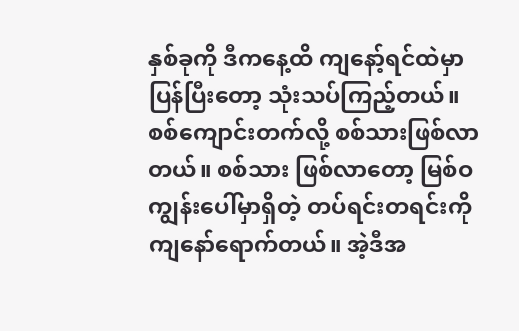နှစ်ခုကို ဒီကနေ့ထိ ကျနော့်ရင်ထဲမှာ  ပြန်ပြီးတော့ သုံးသပ်ကြည့်တယ်။ စစ်ကျောင်းတက်လို့ စစ်သားဖြစ်လာတယ်။ စစ်သား ဖြစ်လာတော့ မြစ်ဝကျွန်းပေါ်မှာရှိတဲ့ တပ်ရင်းတရင်းကို ကျနော်ရောက်တယ်။ အဲ့ဒီအ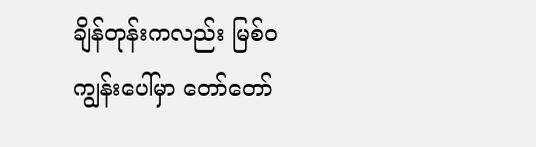ချိန်တုန်းကလည်း မြစ်ဝကျွန်းပေါ်မှာ တော်တော်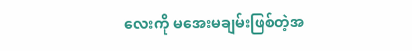လေးကို မအေးမချမ်းဖြစ်တဲ့အ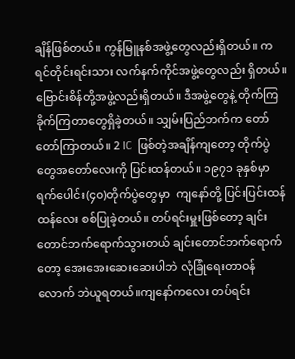ချိန်ဖြစ်တယ်။ ကွန်မြူနစ်အဖွဲ့တွေလည်းရှိတယ်။ ကရင်တိုင်းရင်းသား လက်နက်ကိုင်အဖွဲ့တွေလည်း ရှိတယ်။ဗြောင်းစိန်တို့အဖွဲ့လည်းရှိတယ်။ ဒီအဖွဲ့တွေနဲ့ တိုက်ကြခိုက်ကြတာတွေရှိခဲ့တယ်။ သျှမ်းပြည်ဘက်က တော်တော်ကြာတယ်။ 2 IC  ဖြစ်တဲ့အချိန်ကျတော့ တိုက်ပွဲတွေအတော်လေးကို ပြင်းထန်တယ်။ ၁၉၇၁ ခုနှစ်မှာ ရက်ပေါင်း(၄၀)တိုက်ပွဲတွေမှာ  ကျနော်တို့ ပြင်းပြင်းထန်ထန်လေး စစ်ပြုခဲ့တယ်။ တပ်ရင်းမှူးဖြစ်တော့ ချင်းတောင်ဘက်ရောက်သွားတယ် ချင်းတောင်ဘက်ရောက်တော့ အေးအေးဆေးဆေးပါဘဲ လုံခြုံရေးတာဝန် လောက် ဘဲယူရတယ်။ကျနော်ကလေး တပ်ရင်း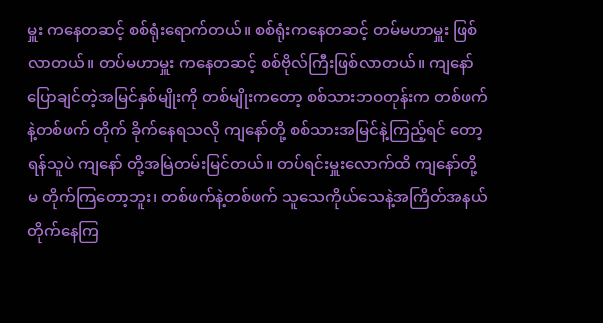မှူး ကနေတဆင့် စစ်ရုံးရောက်တယ်။ စစ်ရုံးကနေတဆင့် တမ်မဟာမှူး ဖြစ်လာတယ်။ တပ်မဟာမှူး ကနေတဆင့် စစ်ဗိုလ်ကြီးဖြစ်လာတယ်။ ကျနော်ပြောချင်တဲ့အမြင်နှစ်မျိုးကို တစ်မျိုးကတော့ စစ်သားဘဝတုန်းက တစ်ဖက်နဲ့တစ်ဖက် တိုက် ခိုက်နေရသလို ကျနော်တို့ စစ်သားအမြင်နဲ့ကြည့်ရင် တော့ ရန်သူပဲ ကျနော် တို့အမြဲတမ်းမြင်တယ်။ တပ်ရင်းမှူးလောက်ထိ ကျနော်တို့ မ တိုက်ကြတော့ဘူး၊ တစ်ဖက်နဲ့တစ်ဖက် သူသေကိုယ်သေနဲ့အကြိတ်အနယ်တိုက်နေကြ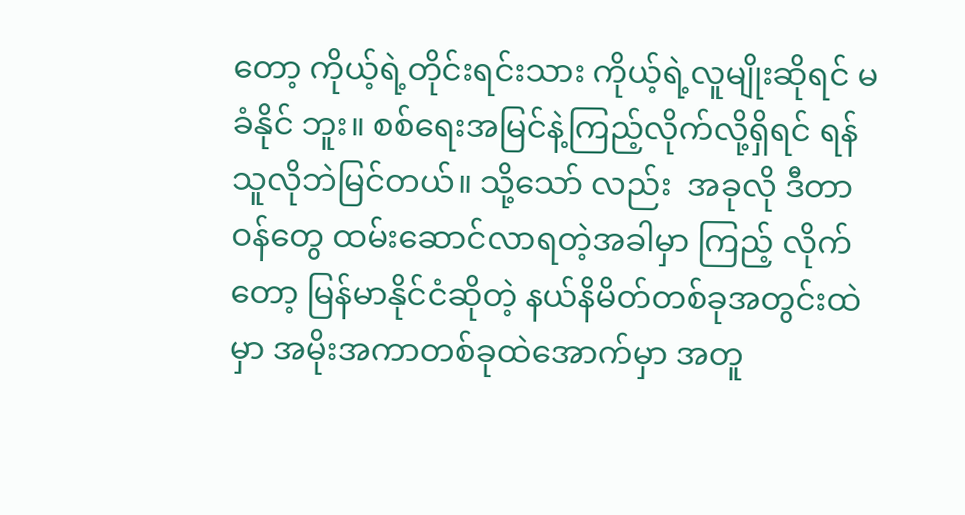တော့ ကိုယ့်ရဲ့တိုင်းရင်းသား ကိုယ့်ရဲ့လူမျိုးဆိုရင် မခံနိုင် ဘူး။ စစ်ရေးအမြင်နဲ့ကြည့်လိုက်လို့ရှိရင် ရန်သူလိုဘဲမြင်တယ်။ သို့သော် လည်း  အခုလို ဒီတာဝန်တွေ ထမ်းဆောင်လာရတဲ့အခါမှာ ကြည့် လိုက်တော့ မြန်မာနိုင်ငံဆိုတဲ့ နယ်နိမိတ်တစ်ခုအတွင်းထဲမှာ အမိုးအကာတစ်ခုထဲအောက်မှာ အတူ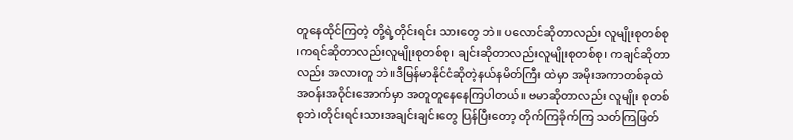တူနေထိုင်ကြတဲ့ တို့ရဲ့တိုင်းရင်း သားတွေ ဘဲ။ ပလောင်ဆိုတာလည်း လူမျိုးစုတစ်စု ၊ကရင်ဆိုတာလည်းလူမျိုးစုတစ်စု၊ ချင်းဆိုတာလည်းလူမျိုးစုတစ်စု၊ ကချင်ဆိုတာလည်း အလားတူ ဘဲ။ဒီမြန်မာနိုင်ငံဆိုတဲ့နယ်နမိတ်ကြီး ထဲမှာ အမိုးအကာတစ်ခုထဲ အဝန်းအဝိုင်းအောက်မှာ အတူတူနေနေကြပါတယ်။ ဗမာဆိုတာလည်း လူမျိုး စုတစ်စုဘဲ၊တိုင်းရင်းသားအချင်းချင်းတွေ ပြန်ပြီးတော့ တိုက်ကြခိုက်ကြ သတ်ကြဖြတ်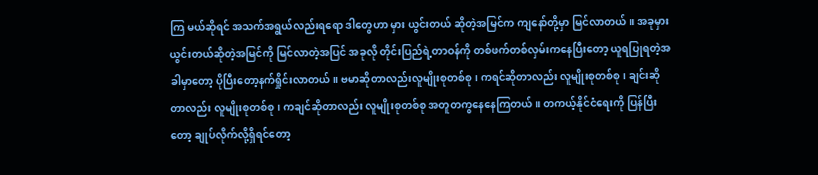ကြ မယ်ဆိုရင် အသက်အရွယ်လည်းရရော ဒါတွေဟာ မှား ယွင်းတယ် ဆိုတဲ့အမြင်က ကျနော်တို့မှာ မြင်လာတယ်။ အခုမှားယွင်းတယ်ဆိုတဲ့အမြင်ကို မြင်လာတဲ့အပြင် အခုလို တိုင်းပြည်ရဲ့တာဝန်ကို တစ်ဖက်တစ်လှမ်းကနေပြီးတော့ ယူရပြုရတဲ့အခါမှာတော့ ပိုပြီးတော့နက်ရှိုင်းလာတယ်။ ဗမာဆိုတာလည်းလူမျိုးစုတစ်စု၊ ကရင်ဆိုတာလည်း လူမျိုးစုတစ်စု ၊ ချင်းဆိုတာလည်း လူမျိုးစုတစ်စု၊ ကချင်ဆိုတာလည်း လူမျိုးစုတစ်စု အတူတကွနေနေကြတယ်။ တကယ့်နိုင်ငံရေးကို ပြန်ပြီးတော့ ချုပ်လိုက်လို့ရှိရင်တော့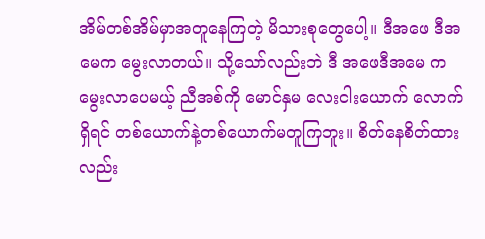အိမ်တစ်အိမ်မှာအတူနေကြတဲ့ မိသားစုတွေပေါ့။ ဒီအဖေ ဒီအမေက မွေးလာတယ်။ သို့သော်လည်းဘဲ ဒီ အဖေဒီအမေ က မွေးလာပေမယ့် ညီအစ်ကို မောင်နှမ လေးငါးယောက် လောက်ရှိရင် တစ်ယောက်နဲ့တစ်ယောက်မတူကြဘူး။ စိတ်နေစိတ်ထားလည်း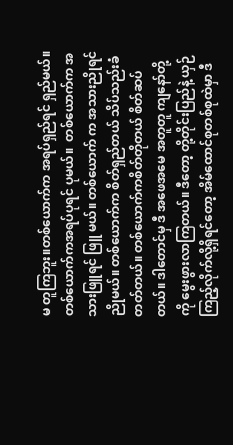မ တူကြဘူး။တစ်ယောက်က အရပ်ရှည်ရင် ရှည်မယ်။ တစ်ယောက်ကအရပ်ပုရင် ပုမယ်။  တစ်ယောက်က အသားဖြူရင် ဖြူ မယ်။ တစ်ယောက် က အသားညိုရင်ညိုမယ်။ တစ်ယောက်က စိတ်ရှည်တယ် သိပ်သည်းခံတတ်တယ်။ တစ်ယောက်ကစိတ်တိုတယ် စိတ်ဆပ်တယ်။ ဒါတောင်မှ ဒီ အဖေအမေ အတူတူ ကျနော်တို့ကို မွေးဖွားလာကြတယ်။ ဒီတော့ တို့တိုင်းပြည်နဲ့ ယှဉ်ကြည့်လိုက်လို့ရှိရင်တော့ အိမ်ထောင်စုတစ်စုထဲမှာ ဒီ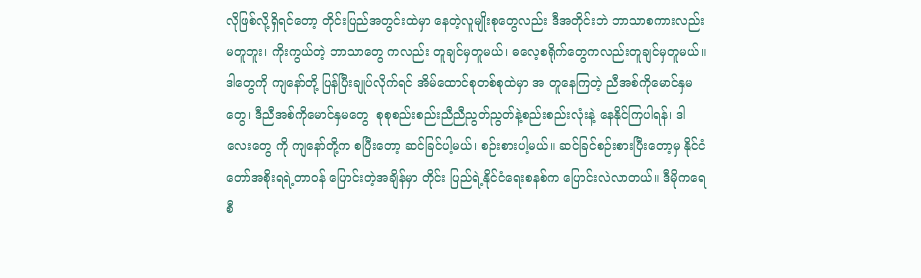လိုဖြစ်လို့ရှိရင်တော့ တိုင်းပြည်အတွင်းထဲမှာ နေတဲ့လူမျိုးစုတွေလည်း ဒီအတိုင်းဘဲ ဘာသာစကားလည်းမတူဘူး၊ ကိုးကွယ်တဲ့ ဘာသာတွေ ကလည်း တူချင်မှတူမယ်၊ ဓလေ့စရိုက်တွေကလည်းတူချင်မှတူမယ်။ ဒါတွေကို ကျနော်တို့ ပြန်ပြီးချုပ်လိုက်ရင် အိမ်ထောင်စုတစ်စုထဲမှာ အ တူနေကြတဲ့ ညီအစ်ကိုမောင်နှမတွေ၊ ဒီညီအစ်ကိုမောင်နှမတွေ  စုစုစည်းစည်းညီညီညွတ်ညွတ်နဲ့စည်းစည်းလုံးနဲ့ နေနိုင်ကြပါရန်၊ ဒါလေးတွေ ကို ကျနော်တို့က စပြီးတော့ ဆင်ခြင်ပါ့မယ်၊ စဉ်းစားပါ့မယ်။ ဆင်ခြင်စဉ်းစားပြီးတော့မှ နိုင်ငံတော်အစိုးရရဲ့တာဝန် ပြောင်းတဲ့အချိန်မှာ တိုင်း ပြည်ရဲ့နိုင်ငံရေးစနစ်က ပြောင်းလဲလာတယ်။ ဒီမိုကရေစီ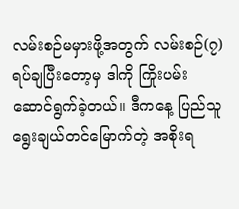လမ်းစဉ်မမှားဖို့အတွက် လမ်းစဉ်(၇)ရပ်ချပြီးတော့မှ ဒါကို ကြိုးပမ်းဆောင်ရွက်ခဲ့တယ်။ ဒီကနေ့ ပြည်သူရွေးချယ်တင်မြောက်တဲ့ အစိုးရ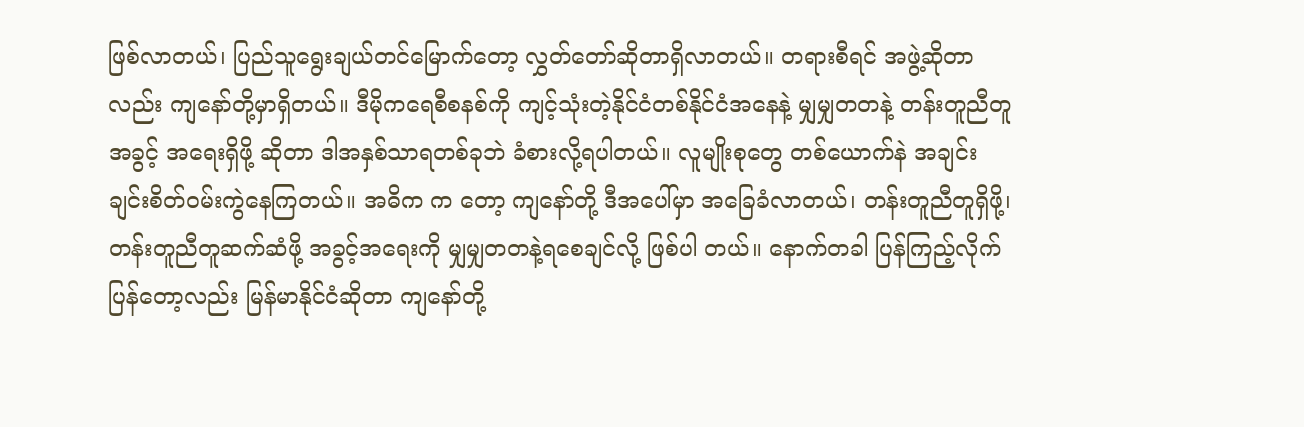ဖြစ်လာတယ်၊ ပြည်သူရွေးချယ်တင်မြောက်တော့ လွှတ်တော်ဆိုတာရှိလာတယ်။ တရားစီရင် အဖွဲ့ဆိုတာလည်း ကျနော်တို့မှာရှိတယ်။ ဒီမိုကရေစီစနစ်ကို ကျင့်သုံးတဲ့နိုင်ငံတစ်နိုင်ငံအနေနဲ့ မျှမျှတတနဲ့ တန်းတူညီတူအခွင့် အရေးရှိဖို့ ဆိုတာ ဒါအနှစ်သာရတစ်ခုဘဲ ခံစားလို့ရပါတယ်။ လူမျိုးစုတွေ တစ်ယောက်နဲ အချင်းချင်းစိတ်ဝမ်းကွဲနေကြတယ်။ အဓိက က တော့ ကျနော်တို့ ဒီအပေါ်မှာ အခြေခံလာတယ်၊ တန်းတူညီတူရှိဖို့၊ တန်းတူညီတူဆက်ဆံဖို့ အခွင့်အရေးကို မျှမျှတတနဲ့ရစေချင်လို့ ဖြစ်ပါ တယ်။ နောက်တခါ ပြန်ကြည့်လိုက်ပြန်တော့လည်း မြန်မာနိုင်ငံဆိုတာ ကျနော်တို့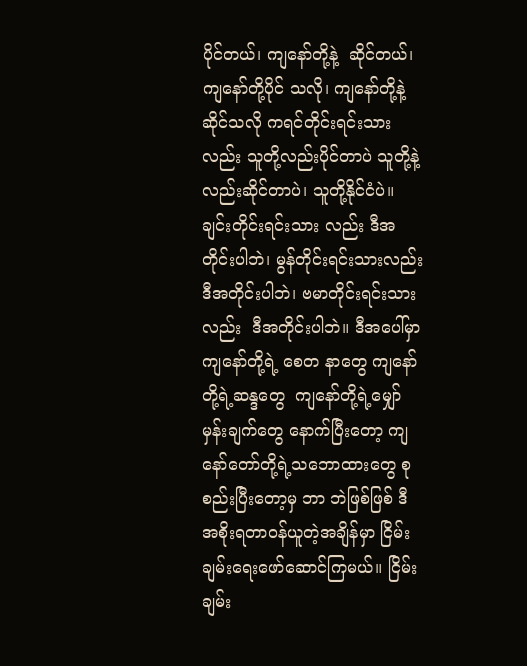ပိုင်တယ်၊ ကျနော်တို့နဲ့  ဆိုင်တယ်၊  ကျနော်တို့ပိုင် သလို၊ ကျနော်တို့နဲ့ ဆိုင်သလို ကရင်တိုင်းရင်းသားလည်း သူတို့လည်းပိုင်တာပဲ သူတို့နဲ့လည်းဆိုင်တာပဲ၊ သူတို့နိုင်ငံပဲ။ ချင်းတိုင်းရင်းသား လည်း ဒီအတိုင်းပါဘဲ၊ မွန်တိုင်းရင်းသားလည်း ဒီအတိုင်းပါဘဲ၊ ဗမာတိုင်းရင်းသားလည်း  ဒီအတိုင်းပါဘဲ။ ဒီအပေါ်မှာ ကျနော်တို့ရဲ့ စေတ နာတွေ ကျနော်တို့ရဲ့ဆန္ဒတွေ  ကျနော်တို့ရဲ့မျှော်မှန်းချက်တွေ နောက်ပြီးတော့ ကျနော်တော်တို့ရဲ့သဘောထားတွေ စုစည်းပြီးတော့မှ ဘာ ဘဲဖြစ်ဖြစ် ဒီအစိုးရတာဝန်ယူတဲ့အချိန်မှာ ငြိမ်းချမ်းရေးဖော်ဆောင်ကြမယ်။ ငြိမ်းချမ်း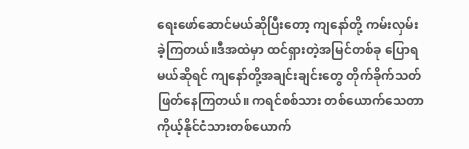ရေးဖော်ဆောင်မယ်ဆိုပြီးတော့ ကျနော်တို့ ကမ်းလှမ်း ခဲ့ကြတယ်။ဒီအထဲမှာ ထင်ရှားတဲ့အမြင်တစ်ခု ပြောရမယ်ဆိုရင် ကျနော်တို့အချင်းချင်းတွေ တိုက်ခိုက်သတ်ဖြတ်နေကြတယ်။ ကရင်စစ်သား တစ်ယောက်သေတာ ကိုယ့်နိုင်ငံသားတစ်ယောက်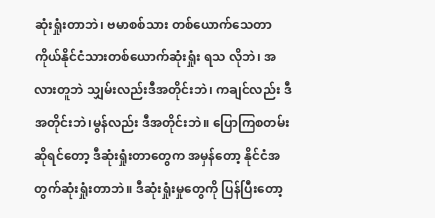ဆုံးရှုံးတာဘဲ၊ ဗမာစစ်သား တစ်ယောက်သေတာ ကိုယ်နိုင်ငံသားတစ်ယောက်ဆုံးရှုံး ရသ လိုဘဲ၊ အလားတူဘဲ သျှမ်းလည်းဒီအတိုင်းဘဲ၊ ကချင်လည်း ဒီအတိုင်းဘဲ၊မွန်လည်း ဒီအတိုင်းဘဲ။ ပြောကြစတမ်းဆိုရင်တော့ ဒီဆုံးရှုံးတာတွေက အမှန်တော့ နိုင်ငံအတွက်ဆုံးရှုံးတာဘဲ။ ဒီဆုံးရှုံးမှုတွေကို ပြန်ပြီးတော့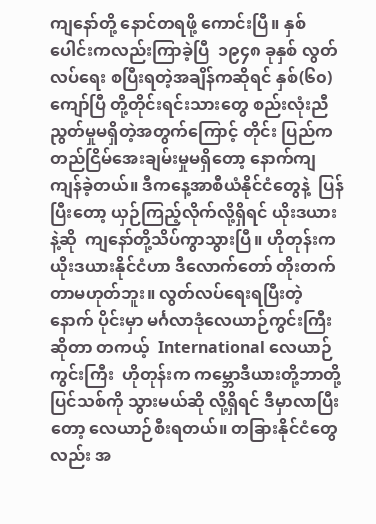ကျနော်တို့ နောင်တရဖို့ ကောင်းပြီ။ နှစ်ပေါင်းကလည်းကြာခဲ့ပြီ  ၁၉၄၈ ခုနှစ် လွတ်လပ်ရေး စပြီးရတဲ့အချိန်ကဆိုရင် နှစ်(၆၀)ကျော်ပြီ တို့တိုင်းရင်းသားတွေ စည်းလုံးညီညွတ်မှုမရှိတဲ့အတွက်ကြောင့် တိုင်း ပြည်က တည်ငြိမ်အေးချမ်းမှုမရှိတော့ နောက်ကျ ကျန်ခဲ့တယ်။ ဒီကနေ့အာစီယံနိုင်ငံတွေနဲ့  ပြန်ပြီးတော့ ယှဉ်ကြည့်လိုက်လို့ရှိရင် ယိုးဒယား နဲ့ဆို  ကျနော်တို့သိပ်ကွာသွားပြီ။ ဟိုတုန်းက ယိုးဒယားနိုင်ငံဟာ ဒီလောက်တော် တိုးတက်တာမဟုတ်ဘူး။ လွတ်လပ်ရေးရပြီးတဲ့ နောက် ပိုင်းမှာ မင်္ဂလာဒုံလေယာဉ်ကွင်းကြီးဆိုတာ တကယ့်  International လေယာဉ်ကွင်းကြီး  ဟိုတုန်းက ကမ္ဘောဒီယားတို့ဘာတို့  ပြင်သစ်ကို သွားမယ်ဆို လို့ရှိရင် ဒီမှာလာပြီးတော့ လေယာဉ်စီးရတယ်။ တခြားနိုင်ငံတွေလည်း အ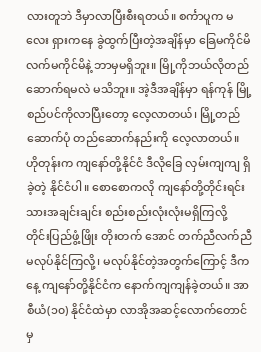လားတူဘဲ ဒီမှာလာပြီးစီးရတယ်။ စင်္ကာပူက မလေး ရှားကနေ ခွဲထွက်ပြီးတဲ့အချိန်မှာ ခြေမကိုင်မိလက်မကိုင်မိနဲ့ ဘာမှမရှိဘူး။ မြို့ကိုဘယ်လိုတည်ဆောက်ရမလဲ မသိဘူး။ အဲ့ဒီအချိန်မှာ ရန်ကုန် မြို့ စည်ပင်ကိုလာပြီးတော့ လေ့လာတယ်၊ မြို့တည်ဆောက်ပုံ တည်ဆောက်နည်းကို လေ့လာတယ်။ ဟိုတုန်းက ကျနော်တို့နိုင်ငံ ဒီလိုခြေ လှမ်းကျကျ ရှိခဲ့တဲ့ နိုင်ငံပါ။ စောစောကလို ကျနော်တို့တိုင်းရင်းသားအချင်းချင်း စည်းစည်းလုံးလုံးမရှိကြလို့  တိုင်းပြည်ဖွံ့ဖြိုး တိုးတက် အောင် တက်ညီလက်ညီမလုပ်နိုင်ကြလို့၊ မလုပ်နိုင်တဲ့အတွက်ကြောင့် ဒီကနေ့ ကျနော်တို့နိုင်ငံက နောက်ကျကျန်ခဲ့တယ်။ အာစီယံ(၁၀) နိုင်ငံထဲမှာ လာအိုအဆင့်လောက်တောင်မှ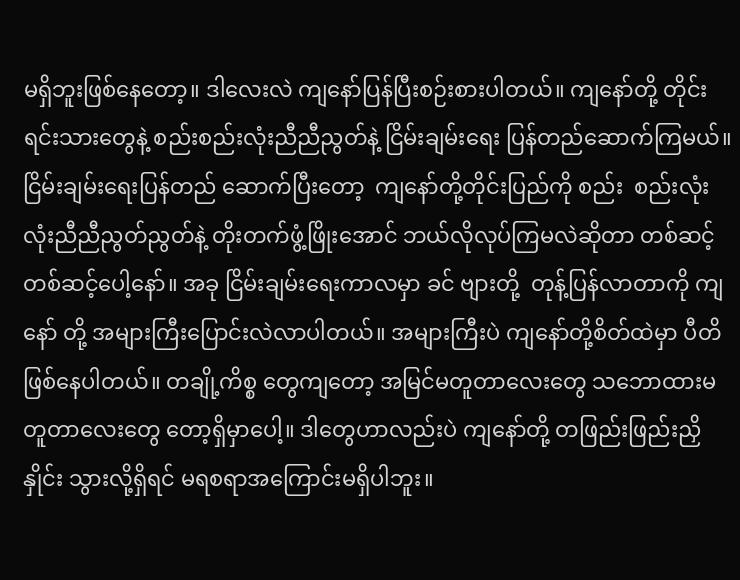မရှိဘူးဖြစ်နေတော့။ ဒါလေးလဲ ကျနော်ပြန်ပြီးစဉ်းစားပါတယ်။ ကျနော်တို့ တိုင်းရင်းသားတွေနဲ့ စည်းစည်းလုံးညီညီညွတ်နဲ့ ငြိမ်းချမ်းရေး ပြန်တည်ဆောက်ကြမယ်။ ငြိမ်းချမ်းရေးပြန်တည် ဆောက်ပြီးတော့  ကျနော်တို့တိုင်းပြည်ကို စည်း  စည်းလုံးလုံးညီညီညွတ်ညွတ်နဲ့ တိုးတက်ဖွံ့ဖြိုးအောင် ဘယ်လိုလုပ်ကြမလဲဆိုတာ တစ်ဆင့်တစ်ဆင့်ပေါ့နော်။ အခု ငြိမ်းချမ်းရေးကာလမှာ ခင် ဗျားတို့  တုန့်ပြန်လာတာကို ကျနော် တို့ အများကြီးပြောင်းလဲလာပါတယ်။ အများကြီးပဲ ကျနော်တို့စိတ်ထဲမှာ ပီတိဖြစ်နေပါတယ်။ တချို့ကိစ္စ တွေကျတော့ အမြင်မတူတာလေးတွေ သဘောထားမတူတာလေးတွေ တော့ရှိမှာပေါ့။ ဒါတွေဟာလည်းပဲ ကျနော်တို့ တဖြည်းဖြည်းညှိနှိုင်း သွားလို့ရှိရင် မရစရာအကြောင်းမရှိပါဘူး။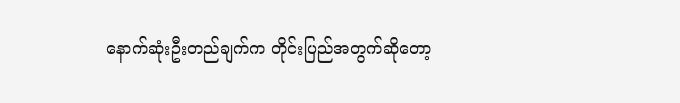နောက်ဆုံးဦးတည်ချက်က တိုင်းပြည်အတွက်ဆိုတော့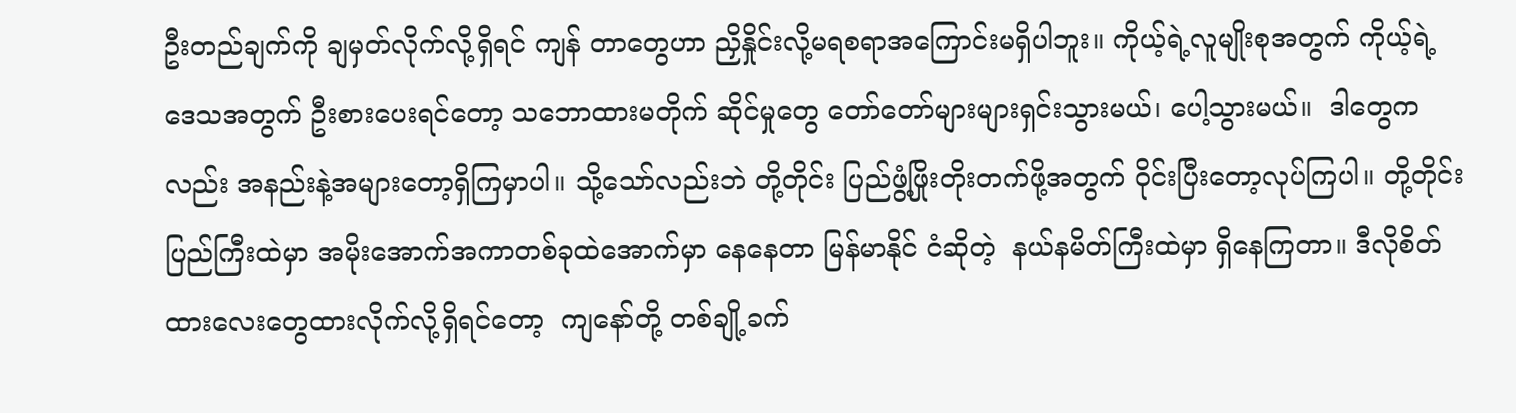ဦးတည်ချက်ကို ချမှတ်လိုက်လို့ရှိရင် ကျန် တာတွေဟာ ညှိနှိုင်းလို့မရစရာအကြောင်းမရှိပါဘူး။ ကိုယ့်ရဲ့လူမျိုးစုအတွက် ကိုယ့်ရဲ့ဒေသအတွက် ဦးစားပေးရင်တော့ သဘောထားမတိုက် ဆိုင်မှုတွေ တော်တော်များများရှင်းသွားမယ်၊ ပေါ့သွားမယ်။  ဒါတွေကလည်း အနည်းနဲ့အများတော့ရှိကြမှာပါ။ သို့သော်လည်းဘဲ တို့တိုင်း ပြည်ဖွံ့ဖြိုးတိုးတက်ဖို့အတွက် ဝိုင်းပြီးတော့လုပ်ကြပါ။ တို့တိုင်းပြည်ကြီးထဲမှာ အမိုးအောက်အကာတစ်ခုထဲအောက်မှာ နေနေတာ မြန်မာနိုင် ငံဆိုတဲ့  နယ်နမိတ်ကြီးထဲမှာ ရှိနေကြတာ။ ဒီလိုစိတ်ထားလေးတွေထားလိုက်လို့ရှိရင်တော့  ကျနော်တို့ တစ်ချို့ခက်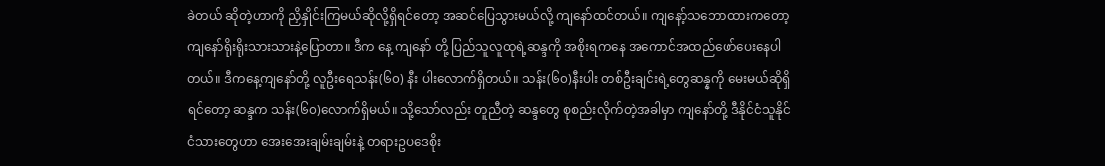ခဲတယ် ဆိုတဲ့ဟာကို ညှိနှိုင်းကြမယ်ဆိုလို့ရှိရင်တော့ အဆင်ပြေသွားမယ်လို့ ကျနော်ထင်တယ်။ ကျနော့်သဘောထားကတော့ ကျနော်ရိုးရိုးသားသားနဲ့ပြောတာ။ ဒီက နေ့ ကျနော် တို့ ပြည်သူလူထုရဲ့ဆန္ဒကို အစိုးရကနေ အကောင်အထည်ဖော်ပေးနေပါတယ်။ ဒီကနေ့ကျနော်တို့ လူဦးရေသန်း(၆၀) နီး ပါးလောက်ရှိတယ်။ သန်း(၆၀)နီးပါး တစ်ဦးချင်းရဲ့တွေဆန္နကို မေးမယ်ဆိုရှိရင်တော့ ဆန္ဒက သန်း(၆၀)လောက်ရှိမယ်။ သို့သော်လည်း တူညီတဲ့ ဆန္ဒတွေ စုစည်းလိုက်တဲ့အခါမှာ ကျနော်တို့ ဒီနိုင်ငံသူနိုင်ငံသားတွေဟာ အေးအေးချမ်းချမ်းနဲ့ တရားဥပဒေစိုး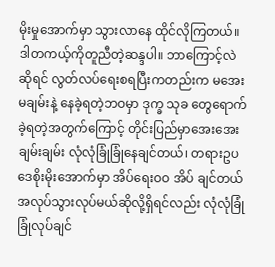မိုးမှုအောက်မှာ သွားလာနေ ထိုင်လိုကြတယ်။ ဒါတကယ့်ကိုတူညီတဲ့ဆန္ဒပါ။ ဘာကြောင့်လဲဆိုရင် လွတ်လပ်ရေးစရပြီးကတည်းက မအေးမချမ်းနဲ့ နေခဲ့ရတဲ့ဘဝမှာ ဒုက္ခ သုခ တွေရောက်ခဲ့ရတဲ့အတွက်ကြောင့် တိုင်းပြည်မှာအေးအေးချမ်းချမ်း လုံလုံခြုံခြုံနေချင်တယ်၊ တရားဥပဒေစိုးမိုးအောက်မှာ အိပ်ရေးဝဝ အိပ် ချင်တယ် အလုပ်သွားလုပ်မယ်ဆိုလို့ရှိရင်လည်း လုံလုံခြုံခြုံလုပ်ချင်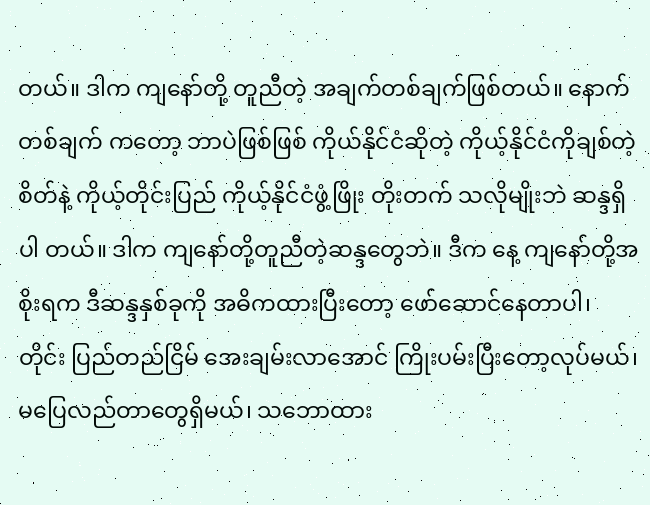တယ်။ ဒါက ကျနော်တို့ တူညီတဲ့ အချက်တစ်ချက်ဖြစ်တယ်။ နောက် တစ်ချက် ကတော့ ဘာပဲဖြစ်ဖြစ် ကိုယ်နိုင်ငံဆိုတဲ့ ကိုယ့်နိုင်ငံကိုချစ်တဲ့စိတ်နဲ့ ကိုယ့်တိုင်းပြည် ကိုယ့်နိုင်ငံဖွံ့ဖြိုး တိုးတက် သလိုမျိုးဘဲ ဆန္ဒရှိပါ တယ်။ ဒါက ကျနော်တို့တူညီတဲ့ဆန္ဒတွေဘဲ။ ဒီက နေ့ ကျနော်တို့အစိုးရက ဒီဆန္ဒနှစ်ခုကို အဓိကထားပြီးတော့ ဖော်ဆောင်နေတာပါ၊ တိုင်း ပြည်တည်ငြိမ် အေးချမ်းလာအောင် ကြိုးပမ်းပြီးတော့လုပ်မယ်၊ မပြေလည်တာတွေရှိမယ်၊ သဘောထား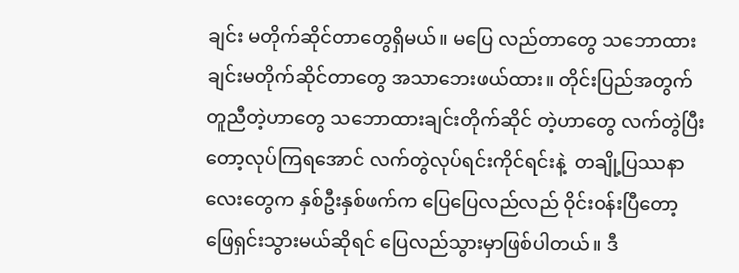ချင်း မတိုက်ဆိုင်တာတွေရှိမယ်။ မပြေ လည်တာတွေ သဘောထားချင်းမတိုက်ဆိုင်တာတွေ အသာဘေးဖယ်ထား။ တိုင်းပြည်အတွက် တူညီတဲ့ဟာတွေ သဘောထားချင်းတိုက်ဆိုင် တဲ့ဟာတွေ လက်တွဲပြီးတော့လုပ်ကြရအောင် လက်တွဲလုပ်ရင်းကိုင်ရင်းနဲ့  တချို့ပြဿနာလေးတွေက နှစ်ဦးနှစ်ဖက်က ပြေပြေလည်လည် ဝိုင်း၀န်းပြီတော့ ဖြေရှင်းသွားမယ်ဆိုရင် ပြေလည်သွားမှာဖြစ်ပါတယ်။ ဒီ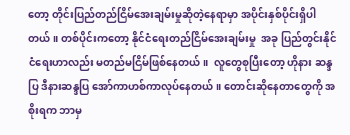တော့ တိုင်းပြည်တည်ငြိမ်အေးချမ်းမှုဆိုတဲ့နေရာမှာ အပိုင်းနှစ်ပိုင်းရှိပါ တယ်။ တစ်ပိုင်းကတော့ နိုင်ငံရေးတည်ငြိမ်အေးချမ်းမှု  အခု ပြည်တွင်းနိုင်ငံရေးဟာလည်း မတည်မငြိမ်ဖြစ်နေတယ်။  လူတွေစုပြီးတော့ ဟိုနား ဆန္ဒပြ ဒီနားဆန္ဒပြ အော်ကာဟစ်ကာလုပ်နေတယ်။ တောင်းဆိုနေတာတွေကို အစိုးရက ဘာမှ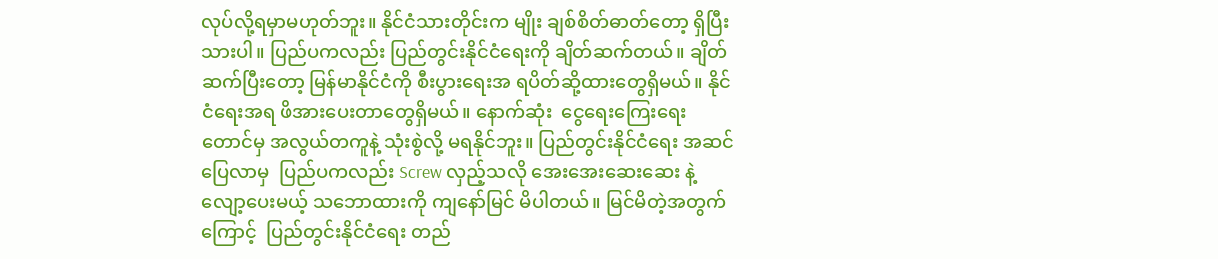လုပ်လို့ရမှာမဟုတ်ဘူး။ နိုင်ငံသားတိုင်းက မျိုး ချစ်စိတ်ဓာတ်တော့ ရှိပြီးသားပါ။ ပြည်ပကလည်း ပြည်တွင်းနိုင်ငံရေးကို ချိတ်ဆက်တယ်။ ချိတ်ဆက်ပြီးတော့ မြန်မာနိုင်ငံကို စီးပွားရေးအ ရပိတ်ဆို့ထားတွေရှိမယ်။ နိုင်ငံရေးအရ ဖိအားပေးတာတွေရှိမယ်။ နောက်ဆုံး  ငွေရေးကြေးရေးတောင်မှ အလွယ်တကူနဲ့ သုံးစွဲလို့ မရနိုင်ဘူး။ ပြည်တွင်းနိုင်ငံရေး အဆင်ပြေလာမှ  ပြည်ပကလည်း Screw လှည့်သလို အေးအေးဆေးဆေး နဲ့ လျော့ပေးမယ့် သဘောထားကို ကျနော်မြင် မိပါတယ်။ မြင်မိတဲ့အတွက်ကြောင့်  ပြည်တွင်းနိုင်ငံရေး တည်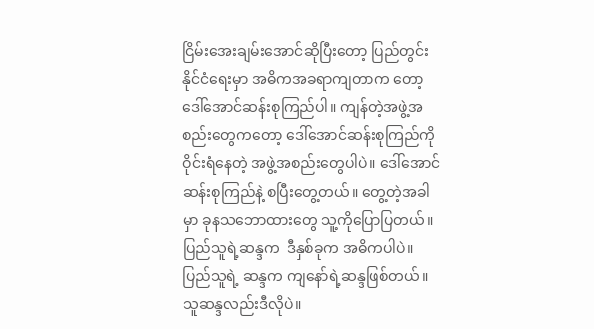ငြိမ်းအေးချမ်းအောင်ဆိုပြီးတော့ ပြည်တွင်းနိုင်ငံရေးမှာ အဓိကအခရာကျတာက တော့ ဒေါ်အောင်ဆန်းစုကြည်ပါ။ ကျန်တဲ့အဖွဲ့အစည်းတွေကတော့ ဒေါ်အောင်ဆန်းစုကြည်ကို ဝိုင်းရံနေတဲ့ အဖွဲ့အစည်းတွေပါပဲ။ ဒေါ်အောင် ဆန်းစုကြည်နဲ့ စပြီးတွေ့တယ်။ တွေ့တဲ့အခါမှာ ခုနသဘောထားတွေ သူ့ကိုပြောပြတယ်။ ပြည်သူရဲ့ဆန္ဒက  ဒီနှစ်ခုက အဓိကပါပဲ။  ပြည်သူရဲ့ ဆန္ဒက ကျနော်ရဲ့ဆန္ဒဖြစ်တယ်။ သူဆန္ဒလည်းဒီလိုပဲ။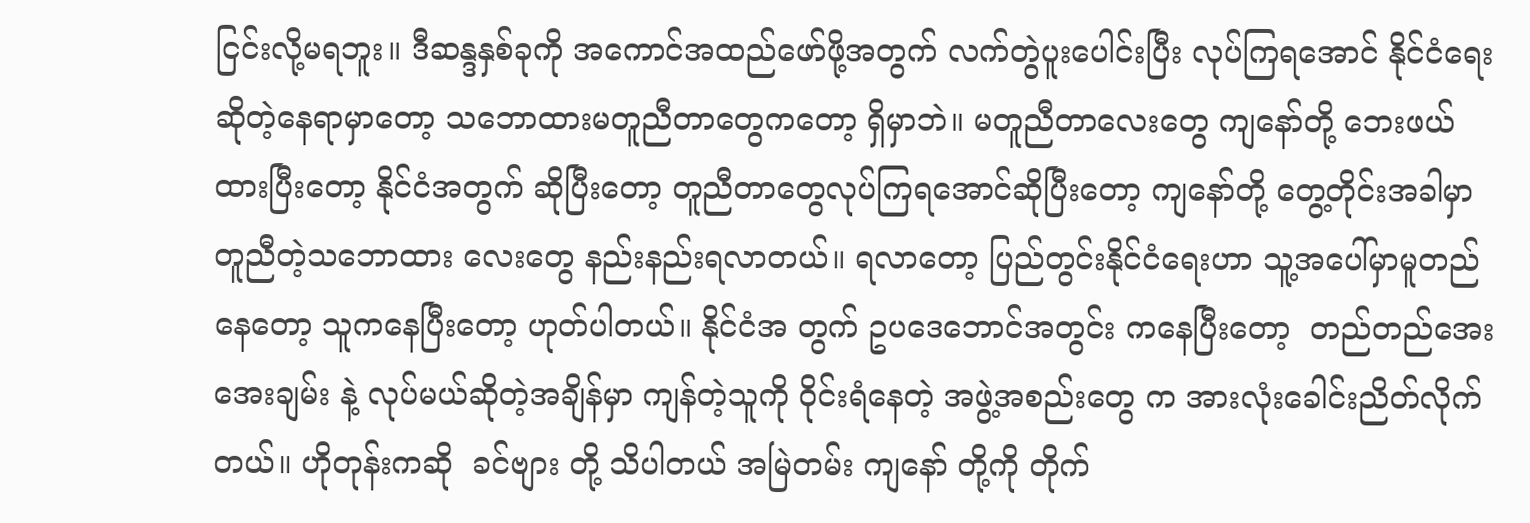ငြင်းလို့မရဘူး။ ဒီဆန္ဒနှစ်ခုကို အကောင်အထည်ဖော်ဖို့အတွက် လက်တွဲပူးပေါင်းပြီး လုပ်ကြရအောင် နိုင်ငံရေးဆိုတဲ့နေရာမှာတော့ သဘောထားမတူညီတာတွေကတော့ ရှိမှာဘဲ။ မတူညီတာလေးတွေ ကျနော်တို့ ဘေးဖယ် ထားပြီးတော့ နိုင်ငံအတွက် ဆိုပြီးတော့ တူညီတာတွေလုပ်ကြရအောင်ဆိုပြီးတော့ ကျနော်တို့ တွေ့တိုင်းအခါမှာ တူညီတဲ့သဘောထား လေးတွေ နည်းနည်းရလာတယ်။ ရလာတော့ ပြည်တွင်းနိုင်ငံရေးဟာ သူ့အပေါ်မှာမူတည်နေတော့ သူကနေပြီးတော့ ဟုတ်ပါတယ်။ နိုင်ငံအ တွက် ဥပဒေဘောင်အတွင်း ကနေပြီးတော့  တည်တည်အေးအေးချမ်း နဲ့ လုပ်မယ်ဆိုတဲ့အချိန်မှာ ကျန်တဲ့သူကို ဝိုင်းရံနေတဲ့ အဖွဲ့အစည်းတွေ က အားလုံးခေါင်းညိတ်လိုက်တယ်။ ဟိုတုန်းကဆို  ခင်ဗျား တို့ သိပါတယ် အမြဲတမ်း ကျနော် တို့ကို တိုက်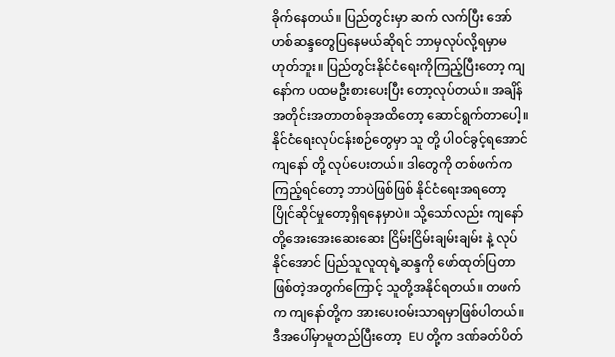ခိုက်နေတယ်။ ပြည်တွင်းမှာ ဆက် လက်ပြီး အော်ဟစ်ဆန္ဒတွေပြနေမယ်ဆိုရင် ဘာမှလုပ်လို့ရမှာမဟုတ်ဘူး။ ပြည်တွင်းနိုင်ငံရေးကိုကြည့်ပြီးတော့ ကျနော်က ပထမဦးစားပေးပြီး တော့လုပ်တယ်။ အချိန်အတိုင်းအတာတစ်ခုအထိတော့ ဆောင်ရွက်တာပေါ့။ နိုင်ငံရေးလုပ်ငန်းစဉ်တွေမှာ သူ တို့ ပါ၀င်ခွင့်ရအောင် ကျနော် တို့ လုပ်ပေးတယ်။ ဒါတွေကို တစ်ဖက်ကကြည့်ရင်တော့ ဘာပဲဖြစ်ဖြစ် နိုင်ငံရေးအရတော့ ပြိုင်ဆိုင်မှုတော့ရှိရနေမှာပဲ။ သို့သော်လည်း ကျနော်တို့အေးအေးဆေးဆေး ငြိမ်းငြိမ်းချမ်းချမ်း နဲ့ လုပ်နိုင်အောင် ပြည်သူလူထုရဲ့ဆန္ဒကို ဖော်ထုတ်ပြတာဖြစ်တဲ့အတွက်ကြောင့် သူတို့အနိုင်ရတယ်။ တဖက်က ကျနော်တို့က အားပေးဝမ်းသာရမှာဖြစ်ပါတယ်။  ဒီအပေါ်မှာမူတည်ပြီးတော့  EU တို့က ဒဏ်ခတ်ပိတ်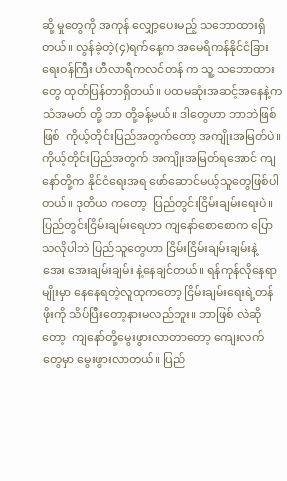ဆို့ မှုတွေကို အကုန် လျှော့ပေးမည့် သဘောထားရှိတယ်။ လွန်ခဲ့တဲ့(၄)ရက်နေ့က အမေရိကန်နိုင်ငံခြားရေးဝန်ကြီး ဟီလာရီကလင်တန် က သူ့ သဘောထားတွေ ထုတ်ပြန်တာရှိတယ်။ ပထမဆုံးအဆင့်အနေနဲ့က သံအမတ် တို့ ဘာ တို့ခန့်မယ်။ ဒါတွေဟာ ဘာဘဲဖြစ်ဖြစ်  ကိုယ့်တိုင်းပြည်အတွက်တော့ အကျိုးအမြတ်ပဲ။ ကိုယ့်တိုင်းပြည်အတွက် အကျိုးအမြတ်ရအောင် ကျနော်တို့က နိုင်ငံရေးအရ ဖော်ဆောင်မယ့်သူတွေဖြစ်ပါတယ်။ ဒုတိယ ကတော့  ပြည်တွင်းငြိမ်းချမ်းရေးပဲ။ ပြည်တွင်းငြိမ်းချမ်းရေဟာ ကျနော်စောစောက ပြောသလိုပါဘဲ ပြည်သူတွေဟာ ငြိမ်းငြိမ်းချမ်းချမ်းနဲ့ အေး အေးချမ်းချမ်း နဲ့နေချင်တယ်။ ရန်ကုန်လိုနေရာမျိုးမှာ နေနေရတဲ့လူထုကတော့ ငြိမ်းချမ်းရေးရဲ့တန်ဖိုးကို သိပ်ပြီးတော့နားမလည်ဘူး။ ဘာဖြစ် လဲဆိုတော့  ကျနော်တို့မွေးဖွားလာတာတော့ ကျေးလက်တွေမှာ မွေးဖွားလာတယ်။ ပြည်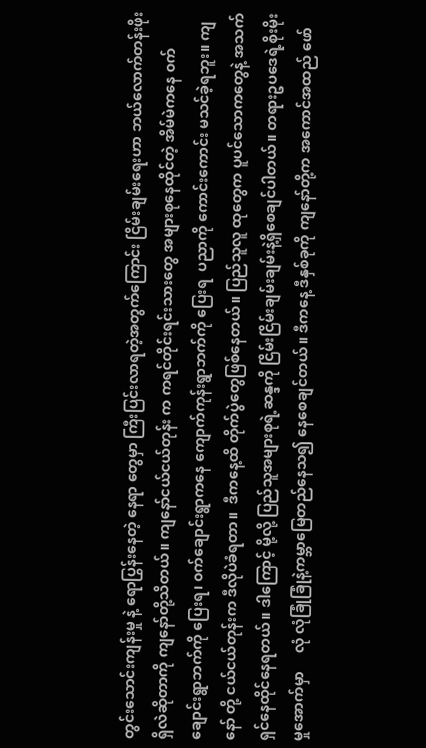တွင်းသောင်းကျန်းမှု နဲ့ ရောပြွန်းနေတဲ့ နေရာ တွေမှာ ကြီးပြင်းလာရတဲ့အတွက်ကြောင်း ငြိမ်းချမ်းရေးဟာ ဘယ်လောက်တန်းဖိုးရှိလဲဆိုတာကို ကျနော်တို့သိတယ်။ ကျနော်ငယ်ငယ်တုန်း က ကရင်တိုင်းရင်းသားတွေ အများစုနေထိုင်တဲ့ အိမ်မဲကနေ ၀က်ချောင်းရွာဘက်ကို ပြေးရ၊ ၀က်ချောင်းရွာကနေ ကျောက်ကုန်းရွာဘက်ကို ပြေးရ  ပညာကို ကောင်းကောင်း မသင်ခဲ့ရဘူး။ ကျနော် တို့ ငယ်ငယ်တုန်းက ဒီလိုပဲခံရတာ။  ဒီကနေ့ထိ တိုက်ပွဲတွေဖြစ်နေတယ်။ ပြည်သူလူ ထုတွေက ပူပင်သောကတွေနဲ့ အသက်ရှင်နေထိုင်နေရတယ်။ ဒါကြောင့် မို့လို့ ပြည်သူအများစုရဲ့ဆန္ဒကို ငြိမ်းငြိမ်းချမ်းချမ်းနဲ့ရှိစေချင်ပါတယ်။ တရားဥပဒေရဲ့စိုးမိုးမှုအောက်မှာ     လုံ လုံခြုံခြုံနဲ့ကမ္ဘာမြေတည်နေသ၍ နေစေချင်တယ်။ ဒီကနေ့ ဒီနှစ်ခုကို ကျနော်တို့က အကောင်အထည် ဖော်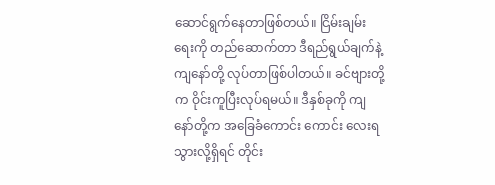ဆောင်ရွက်နေတာဖြစ်တယ်။ ငြိမ်းချမ်းရေးကို တည်ဆောက်တာ ဒီရည်ရွယ်ချက်နဲ့ ကျနော်တို့ လုပ်တာဖြစ်ပါတယ်။ ခင်ဗျားတို့က ဝိုင်းကူပြီးလုပ်ရမယ်။ ဒီနှစ်ခုကို ကျနော်တို့က အခြေခံကောင်း ကောင်း လေးရသွားလို့ရှိရင် တိုင်း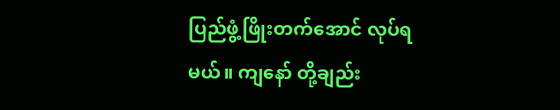ပြည်ဖွံ့ဖြိုးတက်အောင် လုပ်ရမယ်။ ကျနော် တို့ချည်း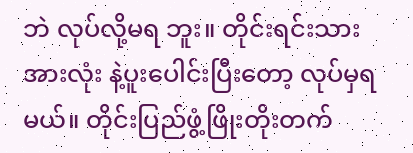ဘဲ လုပ်လို့မရ ဘူး။ တိုင်းရင်းသားအားလုံး နဲ့ပူးပေါင်းပြီးတော့ လုပ်မှရမယ်။ တိုင်းပြည်ဖွံ့ဖြိုးတိုးတက်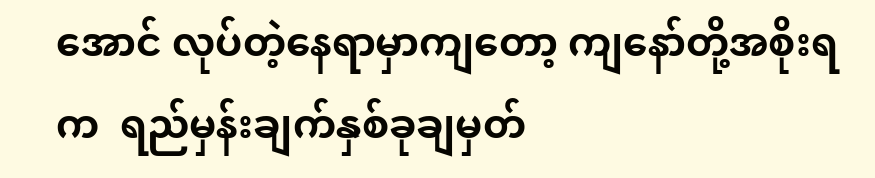အောင် လုပ်တဲ့နေရာမှာကျတော့ ကျနော်တို့အစိုးရက  ရည်မှန်းချက်နှစ်ခုချမှတ်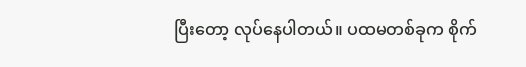ပြီးတော့ လုပ်နေပါတယ်။ ပထမတစ်ခုက စိုက်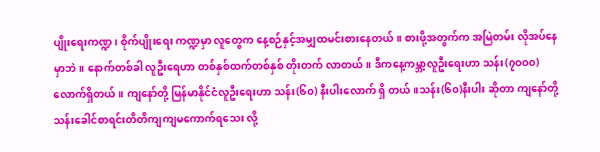ပျိုးရေးကဏ္ဍ၊ စိုက်ပျိုးရေး ကဏ္ဍမှာ လူတွေက နေ့စဉ်နှင့်အမျှထမင်းစားနေတယ်။ စားဖို့အတွက်က အမြဲတမ်း လိုအပ်နေမှာဘဲ။ နောက်တစ်ခါ လူဦးရေဟာ တစ်နှစ်ထက်တစ်နှစ် တိုးတက် လာတယ်။ ဒီကနေ့ကမ္ဘာ့လူဦးရေးဟာ သန်း(၇ဝဝ၀) လောက်ရှိတယ်။ ကျနော်တို့ မြန်မာနိုင်ငံလူဦးရေးဟာ သန်း(၆၀) နီးပါးလောက် ရှိ တယ်။သန်း(၆၀)နီးပါး ဆိုတာ ကျနော်တို့ သန်းခေါင်စာရင်းတိတိကျကျမကောက်ရသေး လို့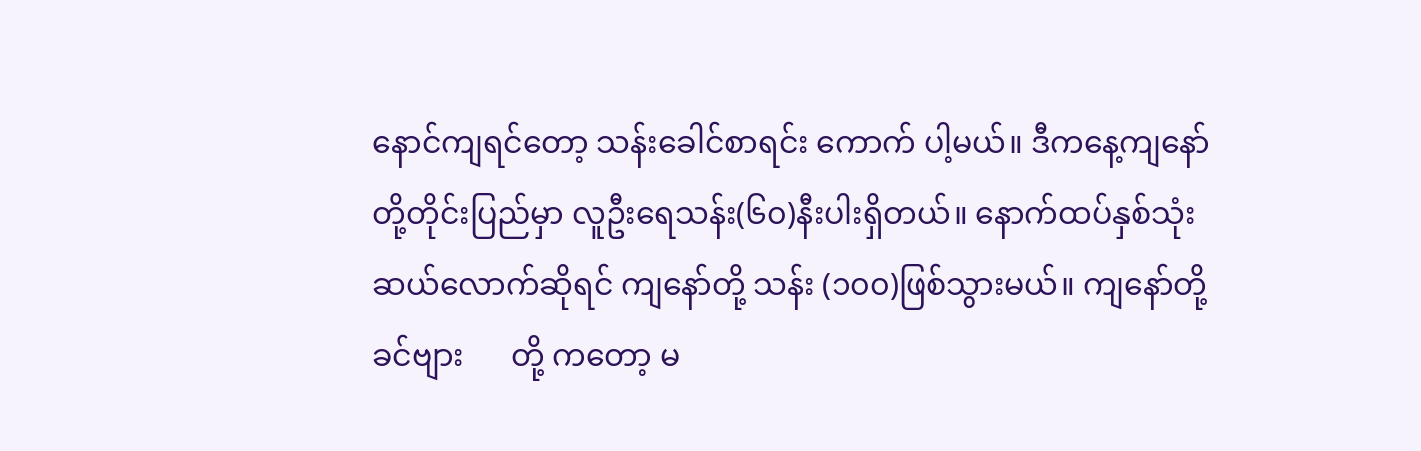နောင်ကျရင်တော့ သန်းခေါင်စာရင်း ကောက် ပါ့မယ်။ ဒီကနေ့ကျနော်တို့တိုင်းပြည်မှာ လူဦးရေသန်း(၆၀)နီးပါးရှိတယ်။ နောက်ထပ်နှစ်သုံးဆယ်လောက်ဆိုရင် ကျနော်တို့ သန်း (၁၀၀)ဖြစ်သွားမယ်။ ကျနော်တို့ ခင်ဗျား      တို့ ကတော့ မ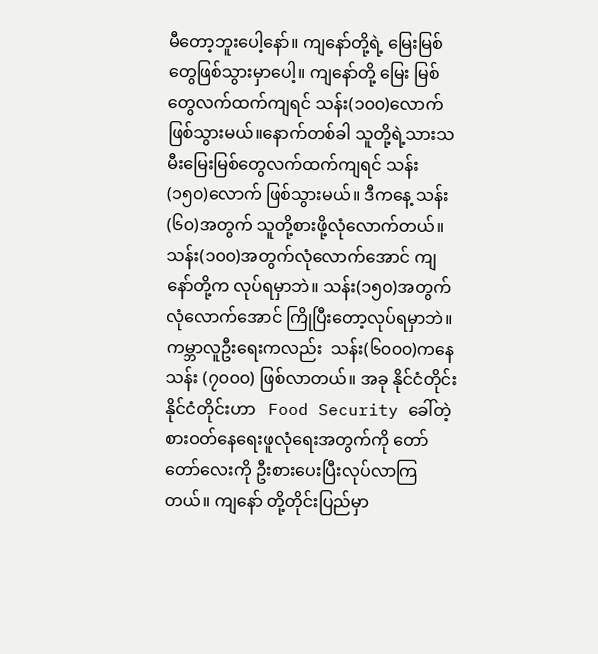မီတော့ဘူးပေါ့နော်။ ကျနော်တို့ရဲ့ မြေးမြစ်တွေဖြစ်သွားမှာပေါ့။ ကျနော်တို့ မြေး မြစ်တွေလက်ထက်ကျရင် သန်း(၁၀၀)လောက်ဖြစ်သွားမယ်။နောက်တစ်ခါ သူတို့ရဲ့သားသမီးမြေးမြစ်တွေလက်ထက်ကျရင် သန်း(၁၅၀)လောက် ဖြစ်သွားမယ်။ ဒီကနေ့ သန်း(၆၀)အတွက် သူတို့စားဖို့လုံလောက်တယ်။  သန်း(၁၀၀)အတွက်လုံလောက်အောင် ကျနော်တို့က လုပ်ရမှာဘဲ။ သန်း(၁၅၀)အတွက် လုံလောက်အောင် ကြိုပြီးတော့လုပ်ရမှာဘဲ။ ကမ္ဘာလူဦးရေးကလည်း  သန်း(၆၀၀၀)ကနေ သန်း (၇၀၀၀) ဖြစ်လာတယ်။ အခု နိုင်ငံတိုင်း နိုင်ငံတိုင်းဟာ   Food Security ခေါ်တဲ့ စားဝတ်နေရေးဖူလုံရေးအတွက်ကို တော်တော်လေးကို ဦးစားပေးပြီးလုပ်လာကြ တယ်။ ကျနော် တို့တိုင်းပြည်မှာ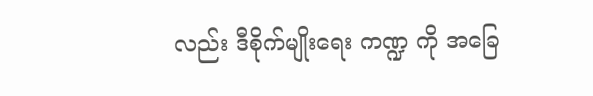လည်း ဒီစိုက်မျိုးရေး ကဏ္ဍ ကို အခြေ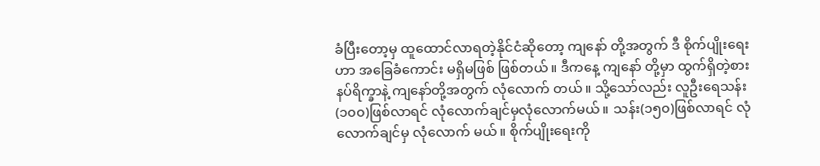ခံပြီးတော့မှ ထူထောင်လာရတဲ့နိုင်ငံဆိုတော့ ကျနော် တို့အတွက် ဒီ စိုက်ပျိုးရေးဟာ အခြေခံကောင်း မရှိမဖြစ် ဖြစ်တယ်။ ဒီကနေ့ ကျနော် တို့မှာ ထွက်ရှိတဲ့စားနပ်ရိက္ခာနဲ့ ကျနော်တို့အတွက် လုံလောက် တယ်။ သို့သော်လည်း လူဦးရေသန်း (၁၀၀)ဖြစ်လာရင် လုံလောက်ချင်မှလုံလောက်မယ်။ သန်း(၁၅၀)ဖြစ်လာရင် လုံလောက်ချင်မှ လုံလောက် မယ်။ စိုက်ပျိုးရေးကို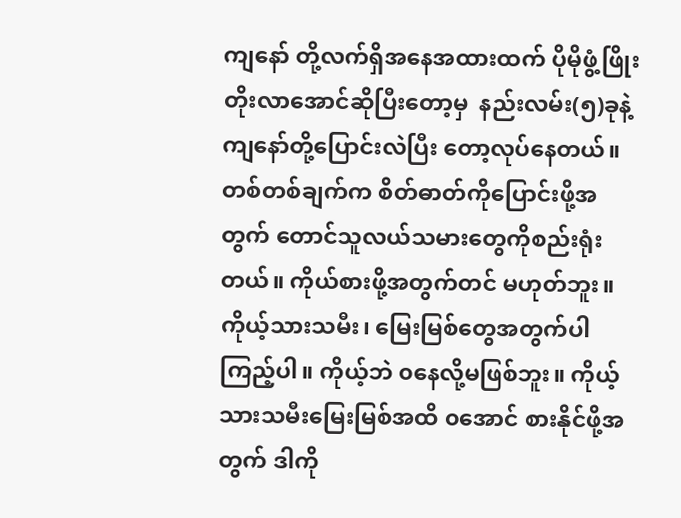ကျနော် တို့လက်ရှိအနေအထားထက် ပိုမိုဖွံ့ဖြိုးတိုးလာအောင်ဆိုပြီးတော့မှ  နည်းလမ်း(၅)ခုနဲ့ကျနော်တို့ပြောင်းလဲပြီး တော့လုပ်နေတယ်။ တစ်တစ်ချက်က စိတ်ဓာတ်ကိုပြောင်းဖို့အတွက် တောင်သူလယ်သမားတွေကိုစည်းရုံးတယ်။ ကိုယ်စားဖို့အတွက်တင် မဟုတ်ဘူး။ ကိုယ့်သားသမီး၊ မြေးမြစ်တွေအတွက်ပါကြည့်ပါ။ ကိုယ့်ဘဲ ၀နေလို့မဖြစ်ဘူး။ ကိုယ့်သားသမီးမြေးမြစ်အထိ ၀အောင် စားနိုင်ဖို့အ တွက် ဒါကို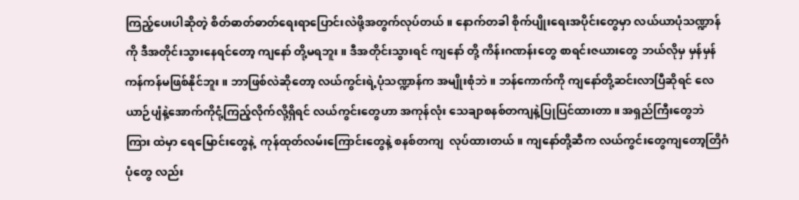ကြည့်ပေးပါဆိုတဲ့ စိတ်ဓာတ်ဓာတ်ရေးရာပြောင်းလဲဖို့အတွက်လုပ်တယ်။ နောက်တခါ စိုက်ပျိုးရေးအပိုင်းတွေမှာ လယ်ယာပုံသဏ္ဍာန်ကို ဒီအတိုင်းသွားနေရင်တော့ ကျနော် တို့မရဘူး။ ဒီအတိုင်းသွားရင် ကျနော် တို့ ကိန်းဂဏန်းတွေ စာရင်းဇယားတွေ ဘယ်လိုမှ မှန်မှန်ကန်ကန်မဖြစ်နိုင်ဘူး။ ဘာဖြစ်လဲဆိုတော့ လယ်ကွင်းရဲ့ပုံသဏ္ဍာန်က အမျိုးစုံဘဲ။ ဘန်ကောက်ကို ကျနော်တို့ဆင်းလာပြီဆိုရင် လေ ယာဉ်ပျံနဲ့အောက်ကိုငုံ့ကြည့်လိုက်လို့ရှိရင် လယ်ကွင်းတွေဟာ အကုန်လုံး သေချာစနစ်တကျနဲ့ပြုပြင်ထားတာ။ အရှည်ကြီးတွေဘဲ ကြား ထဲမှာ ရေမြောင်းတွေနဲ့  ကုန်ထုတ်လမ်းကြောင်းတွေနဲ့ စနစ်တကျ  လုပ်ထားတယ်။ ကျနော်တို့ဆီက လယ်ကွင်းတွေကျတော့တြိဂံပုံတွေ လည်း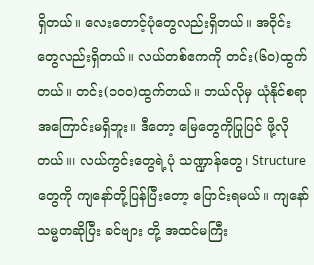ရှိတယ်။ လေးတောင့်ပုံတွေလည်းရှိတယ်။ အဝိုင်းတွေလည်းရှိတယ်။ လယ်တစ်ဧကကို တင်း(၆၀)ထွက်တယ်။ တင်း(၁၀၀)ထွက်တယ်။ ဘယ်လိုမှ ယုံနိုင်စရာအကြောင်းမရှိဘူး။ ဒီတော့ မြေတွေကိုပြုပြင် ဖို့လိုတယ်။၊ လယ်ကွင်းတွေရဲ့ပုံ သဏ္ဍာန်တွေ၊ Structure တွေကို ကျနော်တို့ပြန်ပြီးတော့ ပြောင်းရမယ်။ ကျနော် သမ္မတဆိုပြီး ခင်ဗျား တို့ အထင်မကြီး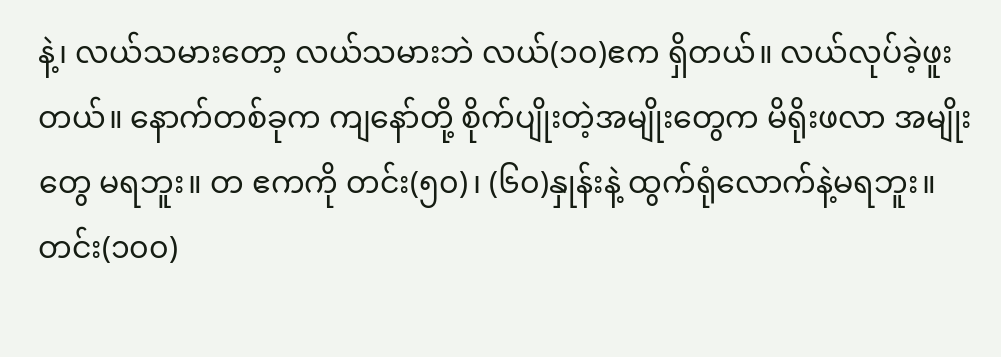နဲ့၊ လယ်သမားတော့ လယ်သမားဘဲ လယ်(၁၀)ဧက ရှိတယ်။ လယ်လုပ်ခဲ့ဖူးတယ်။ နောက်တစ်ခုက ကျနော်တို့ စိုက်ပျိုးတဲ့အမျိုးတွေက မိရိုးဖလာ အမျိုးတွေ မရဘူး။ တ ဧကကို တင်း(၅၀)၊ (၆၀)နှုန်းနဲ့ ထွက်ရုံလောက်နဲ့မရဘူး။ တင်း(၁၀၀)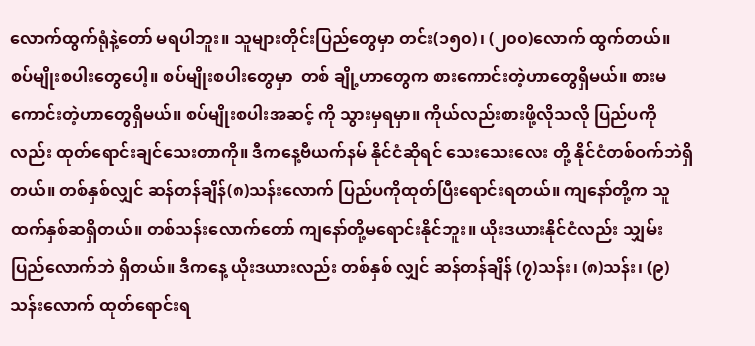လောက်ထွက်ရုံနဲ့တော် မရပါဘူး။ သူများတိုင်းပြည်တွေမှာ တင်း(၁၅၀)၊ (၂၀၀)လောက် ထွက်တယ်။ စပ်မျိုးစပါးတွေပေါ့။ စပ်မျိုးစပါးတွေမှာ  တစ် ချို့ဟာတွေက စားကောင်းတဲ့ဟာတွေရှိမယ်။ စားမကောင်းတဲ့ဟာတွေရှိမယ်။ စပ်မျိုးစပါးအဆင့် ကို သွားမှရမှာ။ ကိုယ်လည်းစားဖို့လိုသလို ပြည်ပကိုလည်း ထုတ်ရောင်းချင်သေးတာကို။ ဒီကနေ့ဗီယက်နမ် နိုင်ငံဆိုရင် သေးသေးလေး တို့ နိုင်ငံတစ်ဝက်ဘဲရှိတယ်။ တစ်နှစ်လျှင် ဆန်တန်ချိန်(၈)သန်းလောက် ပြည်ပကိုထုတ်ပြီးရောင်းရတယ်။ ကျနော်တို့က သူထက်နှစ်ဆရှိတယ်။ တစ်သန်းလောက်တော် ကျနော်တို့မရောင်းနိုင်ဘူး။ ယိုးဒယားနိုင်ငံလည်း သျှမ်းပြည်လောက်ဘဲ ရှိတယ်။ ဒီကနေ့ ယိုးဒယားလည်း တစ်နှစ် လျှင် ဆန်တန်ချိန် (၇)သန်း၊ (၈)သန်း၊ (၉)သန်းလောက် ထုတ်ရောင်းရ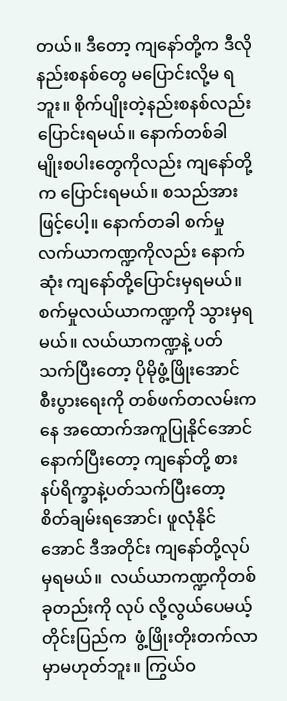တယ်။ ဒီတော့ ကျနော်တို့က ဒီလိုနည်းစနစ်တွေ မပြောင်းလို့မ ရဘူး။ စိုက်ပျိုးတဲ့နည်းစနစ်လည်း ပြောင်းရမယ်။ နောက်တစ်ခါ မျိုးစပါးတွေကိုလည်း ကျနော်တို့က ပြောင်းရမယ်။ စသည်အားဖြင့်ပေါ့။ နောက်တခါ စက်မှုလက်ယာကဏ္ဍကိုလည်း နောက်ဆုံး ကျနော်တို့ပြောင်းမှရမယ်။ စက်မှုလယ်ယာကဏ္ဍကို သွားမှရမယ်။ လယ်ယာကဏ္ဍနဲ့ ပတ်သက်ပြီးတော့ ပိုမိုဖွံ့ဖြိုးအောင် စီးပွားရေးကို တစ်ဖက်တလမ်းကနေ အထောက်အကူပြုနိုင်အောင် နောက်ပြီးတော့ ကျနော်တို့ စား နပ်ရိက္ခာနဲ့ပတ်သက်ပြီးတော့ စိတ်ချမ်းရအောင်၊ ဖူလုံနိုင်အောင် ဒီအတိုင်း ကျနော်တို့လုပ်မှရမယ်။  လယ်ယာကဏ္ဍကိုတစ်ခုတည်းကို လုပ် လို့လွယ်ပေမယ့်  တိုင်းပြည်က  ဖွံ့ဖြိုးတိုးတက်လာမှာမဟုတ်ဘူး။ ကြွယ်ဝ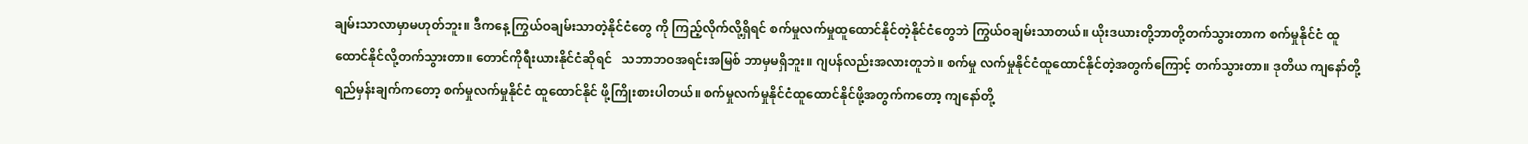ချမ်းသာလာမှာမဟုတ်ဘူး။ ဒီကနေ့ ကြွယ်ဝချမ်းသာတဲ့နိုင်ငံတွေ ကို ကြည့်လိုက်လို့ရှိရင် စက်မှုလက်မှုထူထောင်နိုင်တဲ့နိုင်ငံတွေဘဲ ကြွယ်ဝချမ်းသာတယ်။ ယိုးဒယားတို့ဘာတို့တက်သွားတာက စက်မှုနိုင်ငံ ထူထောင်နိုင်လို့တက်သွားတာ။ တောင်ကိုရီးယားနိုင်ငံဆိုရင်   သဘာဘဝအရင်းအမြစ် ဘာမှမရှိဘူး။ ဂျပန်လည်းအလားတူဘဲ။ စက်မှု လက်မှုနိုင်ငံထူထောင်နိုင်တဲ့အတွက်ကြောင့် တက်သွားတာ။ ဒုတိယ ကျနော်တို့ ရည်မှန်းချက်ကတော့ စက်မှုလက်မှုနိုင်ငံ ထူထောင်နိုင် ဖို့ကြိုးစားပါတယ်။ စက်မှုလက်မှုနိုင်ငံထူထောင်နိုင်ဖို့အတွက်ကတော့ ကျနော်တို့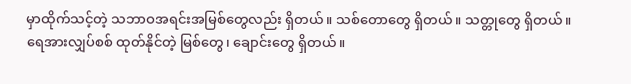မှာထိုက်သင့်တဲ့ သဘာဝအရင်းအမြစ်တွေလည်း ရှိတယ်။ သစ်တောတွေ ရှိတယ်။ သတ္တုတွေ ရှိတယ်။ ရေအားလျှပ်စစ် ထုတ်နိုင်တဲ့ မြစ်တွေ၊ ချောင်းတွေ ရှိတယ်။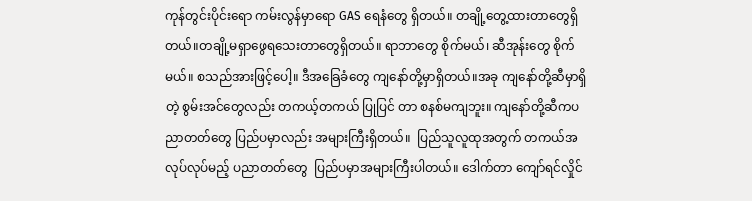ကုန်တွင်းပိုင်းရော ကမ်းလွန်မှာရော GAS ရေနံတွေ ရှိတယ်။ တချို့တွေ့ထားတာတွေရှိတယ်။တချို့မရှာဖွေရသေးတာတွေရှိတယ်။ ရာဘာတွေ စိုက်မယ်၊ ဆီအုန်းတွေ စိုက် မယ်။ စသည်အားဖြင့်ပေါ့။ ဒီအခြေခံတွေ ကျနော်တို့မှာရှိတယ်။အခု ကျနော်တို့ဆီမှာရှိတဲ့ စွမ်းအင်တွေလည်း တကယ့်တကယ် ပြုပြင် တာ စနစ်မကျဘူး။ ကျနော်တို့ဆီကပညာတတ်တွေ ပြည်ပမှာလည်း အများကြီးရှိတယ်။  ပြည်သူလူထုအတွက် တကယ်အလုပ်လုပ်မည့် ပညာတတ်တွေ  ပြည်ပမှာအများကြီးပါတယ်။ ဒေါက်တာ ကျော်ရင်လှိုင်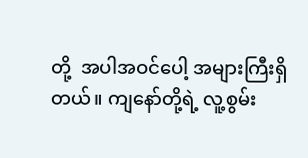တို့  အပါအဝင်ပေါ့ အများကြီးရှိတယ်။ ကျနော်တို့ရဲ့ လူ့စွမ်း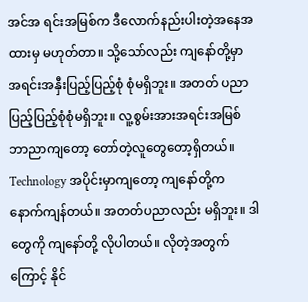အင်အ ရင်းအမြစ်က ဒီလောက်နည်းပါးတဲ့အနေအထားမှ မဟုတ်တာ။ သို့သော်လည်း ကျနော်တို့မှာ အရင်းအနှီးပြည့်ပြည့်စုံ စုံမရှိဘူး။ အတတ် ပညာ ပြည့်ပြည့်စုံစုံမရှိဘူး။ လူ့စွမ်းအားအရင်းအမြစ် ဘာညာကျတော့ တော်တဲ့လူတွေတော့ရှိတယ်။ Technology အပိုင်းမှာကျတော့ ကျနော်တို့က နောက်ကျန်တယ်။ အတတ်ပညာလည်း မရှိဘူး။ ဒါတွေကို ကျနော်တို့ လိုပါတယ်။ လိုတဲ့အတွက်ကြောင့် နိုင်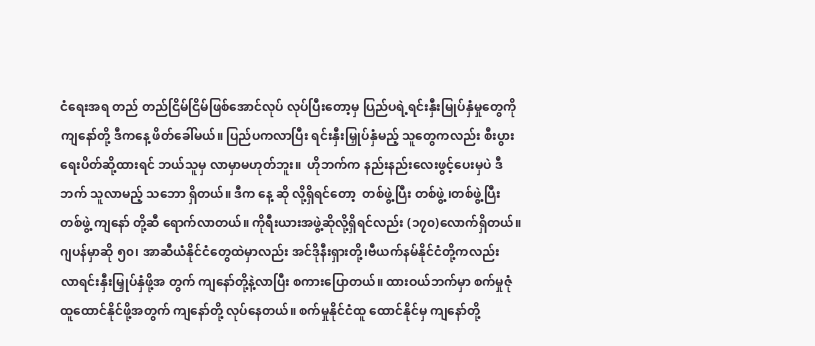ငံရေးအရ တည် တည်ငြိမ်ငြိမ်ဖြစ်အောင်လုပ် လုပ်ပြီးတော့မှ ပြည်ပရဲ့ရင်းနှီးမြုပ်နှံမှုတွေကို ကျနော်တို့ ဒီကနေ့ ဖိတ်ခေါ်မယ်။ ပြည်ပကလာပြီး ရင်းနှီးမြှုပ်နှံမည့် သူတွေကလည်း စီးပွားရေးပိတ်ဆို့ထားရင် ဘယ်သူမှ လာမှာမဟုတ်ဘူး။  ဟိုဘက်က နည်းနည်းလေးဖွင့်ပေးမှပဲ ဒီဘက် သူလာမည့် သဘော ရှိတယ်။ ဒီက နေ့ ဆို လို့ရှိရင်တော့  တစ်ဖွဲ့ပြီး တစ်ဖွဲ့ ၊တစ်ဖွဲ့ပြီးတစ်ဖွဲ့ ကျနော် တို့ဆီ ရောက်လာတယ်။ ကိုရီးယားအဖွဲ့ဆိုလို့ရှိရင်လည်း (၁၇၀)လောက်ရှိတယ်။ ဂျပန်မှာဆို ၅၀၊ အာဆီယံနိုင်ငံတွေထဲမှာလည်း အင်ဒိုနီးရှားတို့၊ဗီယက်နမ်နိုင်ငံတို့ကလည်း  လာရင်းနှီးမြှုပ်နှံဖို့အ တွက် ကျနော်တို့နဲ့လာပြီး စကားပြောတယ်။ ထားဝယ်ဘက်မှာ စက်မှုဇုံထူထောင်နိုင်ဖို့အတွက် ကျနော်တို့ လုပ်နေတယ်။ စက်မှုနိုင်ငံထူ ထောင်နိုင်မှ ကျနော်တို့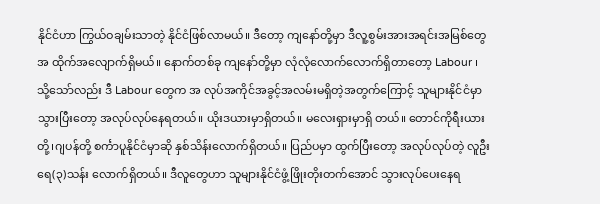နိုင်ငံဟာ ကြွယ်ဝချမ်းသာတဲ့ နိုင်ငံဖြစ်လာမယ်။ ဒီတော့ ကျနော်တို့မှာ ဒီလူ့စွမ်းအားအရင်းအမြစ်တွေ အ ထိုက်အလျောက်ရှိမယ်။ နောက်တစ်ခု ကျနော်တို့မှာ လုံလုံလောက်လောက်ရှိတာတော့ Labour ၊ သို့သော်လည်း ဒီ Labour တွေက အ လုပ်အကိုင်အခွင့်အလမ်းမရှိတဲ့အတွက်ကြောင့် သူများနိုင်ငံမှာသွားပြီးတော့ အလုပ်လုပ်နေရတယ်။ ယိုးဒယားမှာရှိတယ်။ မလေးရှားမှာရှိ တယ်။ တောင်ကိုရီးယားတို့၊ဂျပန်တို့ စင်္ကာပူနိုင်ငံမှာဆို နှစ်သိန်းလောက်ရှိတယ်။ ပြည်ပမှာ ထွက်ပြီးတော့ အလုပ်လုပ်တဲ့ လူဦးရေ(၃)သန်း လောက်ရှိတယ်။ ဒီလူတွေဟာ သူများနိုင်ငံဖွံ့ဖြိုးတိုးတက်အောင် သွားလုပ်ပေးနေရ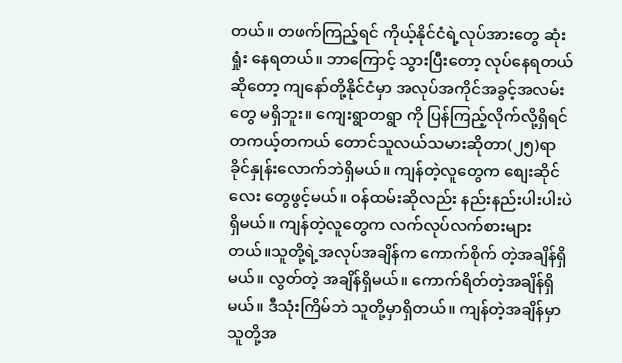တယ်။ တဖက်ကြည့်ရင် ကိုယ့်နိုင်ငံရဲ့လုပ်အားတွေ ဆုံးရှုံး နေရတယ်။ ဘာကြောင့် သွားပြီးတော့ လုပ်နေရတယ်ဆိုတော့ ကျနော်တို့နိုင်ငံမှာ အလုပ်အကိုင်အခွင့်အလမ်းတွေ မရှိဘူး။ ကျေးရွာတရွာ ကို ပြန်ကြည့်လိုက်လို့ရှိရင် တကယ့်တကယ် တောင်သူလယ်သမားဆိုတာ(၂၅)ရာခိုင်နှုန်းလောက်ဘဲရှိမယ်။ ကျန်တဲ့လူတွေက စျေးဆိုင်လေး တွေဖွင့်မယ်။ ၀န်ထမ်းဆိုလည်း နည်းနည်းပါးပါးပဲရှိမယ်။ ကျန်တဲ့လူတွေက လက်လုပ်လက်စားများတယ်။သူတို့ရဲ့အလုပ်အချိန်က ကောက်စိုက် တဲ့အချိန်ရှိမယ်။ လွတ်တဲ့ အချိန်ရှိမယ်။ ကောက်ရိတ်တဲ့အချိန်ရှိမယ်။ ဒီသုံးကြိမ်ဘဲ သူတို့မှာရှိတယ်။ ကျန်တဲ့အချိန်မှာ သူတို့အ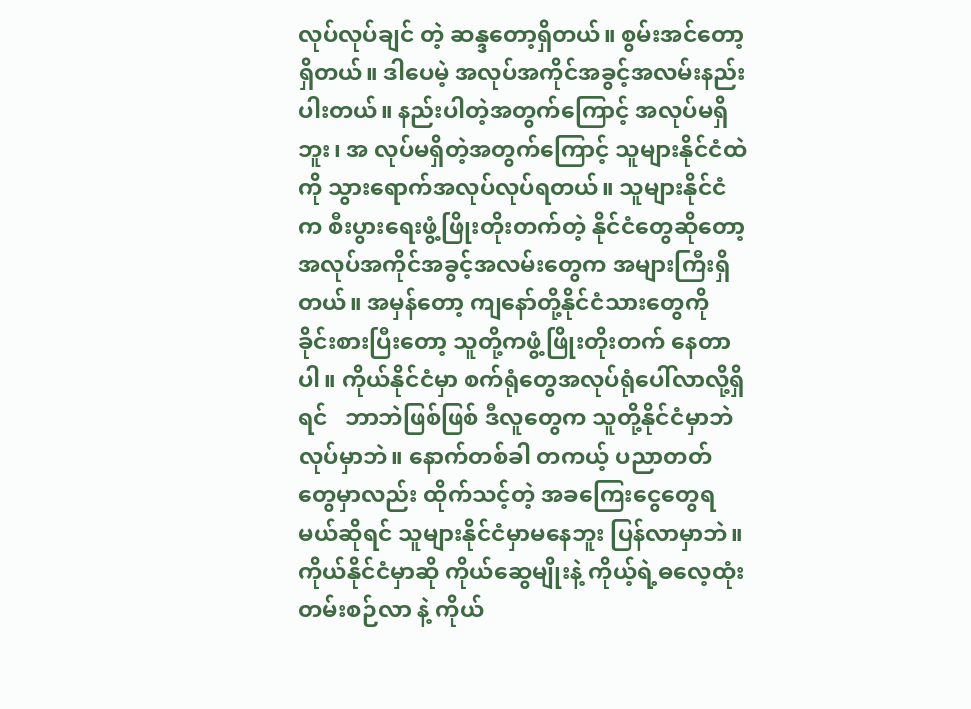လုပ်လုပ်ချင် တဲ့ ဆန္ဒတော့ရှိတယ်။ စွမ်းအင်တော့ရှိတယ်။ ဒါပေမဲ့ အလုပ်အကိုင်အခွင့်အလမ်းနည်းပါးတယ်။ နည်းပါတဲ့အတွက်ကြောင့် အလုပ်မရှိဘူး၊ အ လုပ်မရှိတဲ့အတွက်ကြောင့် သူများနိုင်ငံထဲကို သွားရောက်အလုပ်လုပ်ရတယ်။ သူများနိုင်ငံက စီးပွားရေးဖွံ့ဖြိုးတိုးတက်တဲ့ နိုင်ငံတွေဆိုတော့ အလုပ်အကိုင်အခွင့်အလမ်းတွေက အများကြီးရှိတယ်။ အမှန်တော့ ကျနော်တို့နိုင်ငံသားတွေကို ခိုင်းစားပြီးတော့ သူတို့ကဖွံ့ဖြိုးတိုးတက် နေတာပါ။ ကိုယ်နိုင်ငံမှာ စက်ရုံတွေအလုပ်ရုံပေါ်လာလို့ရှိရင်   ဘာဘဲဖြစ်ဖြစ် ဒီလူတွေက သူတို့နိုင်ငံမှာဘဲ လုပ်မှာဘဲ။ နောက်တစ်ခါ တကယ့် ပညာတတ်တွေမှာလည်း ထိုက်သင့်တဲ့ အခကြေးငွေတွေရမယ်ဆိုရင် သူများနိုင်ငံမှာမနေဘူး ပြန်လာမှာဘဲ။ ကိုယ်နိုင်ငံမှာဆို ကိုယ်ဆွေမျိုးနဲ့ ကိုယ့်ရဲ့ဓလေ့ထုံးတမ်းစဉ်လာ နဲ့ ကိုယ်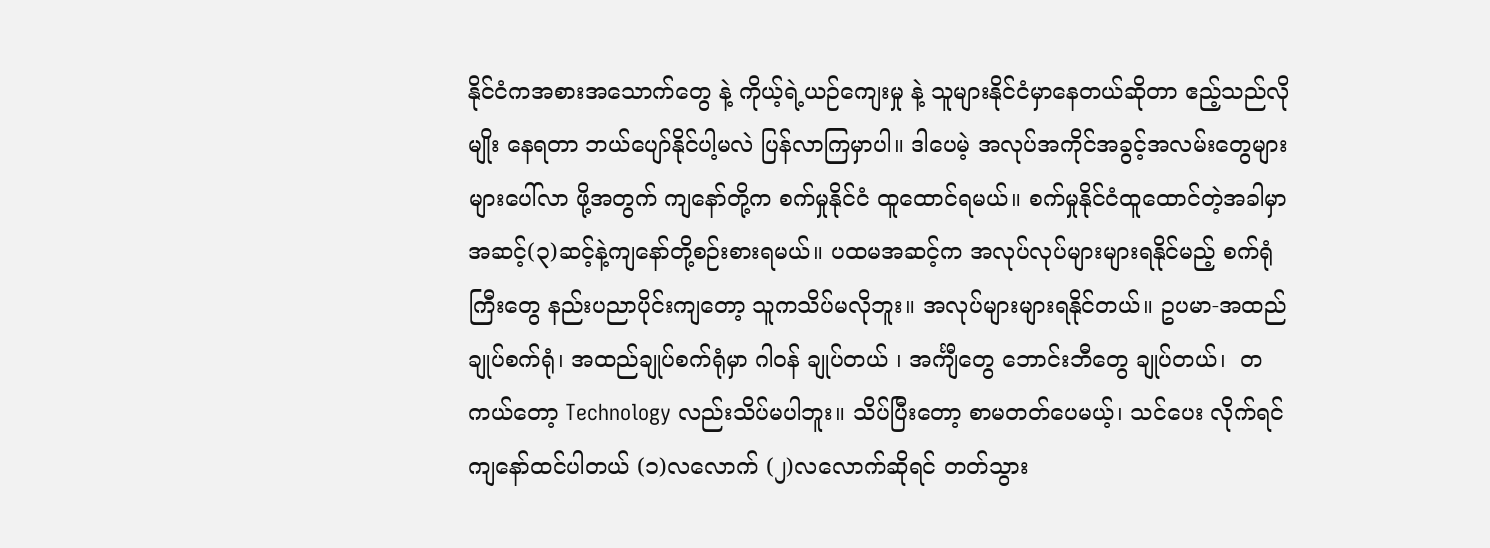နိုင်ငံကအစားအသောက်တွေ နဲ့ ကိုယ့်ရဲ့ယဉ်ကျေးမှု နဲ့ သူများနိုင်ငံမှာနေတယ်ဆိုတာ ဧည့်သည်လိုမျိုး နေရတာ ဘယ်ပျော်နိုင်ပါ့မလဲ ပြန်လာကြမှာပါ။ ဒါပေမဲ့ အလုပ်အကိုင်အခွင့်အလမ်းတွေများများပေါ်လာ ဖို့အတွက် ကျနော်တို့က စက်မှုနိုင်ငံ ထူထောင်ရမယ်။ စက်မှုနိုင်ငံထူထောင်တဲ့အခါမှာ အဆင့်(၃)ဆင့်နဲ့ကျနော်တို့စဉ်းစားရမယ်။ ပထမအဆင့်က အလုပ်လုပ်များများရနိုင်မည့် စက်ရုံကြီးတွေ နည်းပညာပိုင်းကျတော့ သူကသိပ်မလိုဘူး။ အလုပ်များများရနိုင်တယ်။ ဥပမာ-အထည်ချုပ်စက်ရုံ၊ အထည်ချုပ်စက်ရုံမှာ ဂါ၀န် ချုပ်တယ် ၊ အင်္ကျီတွေ ဘောင်းဘီတွေ ချုပ်တယ်၊  တကယ်တော့ Technology လည်းသိပ်မပါဘူး။ သိပ်ပြီးတော့ စာမတတ်ပေမယ့်၊ သင်ပေး လိုက်ရင် ကျနော်ထင်ပါတယ် (၁)လလောက် (၂)လလောက်ဆိုရင် တတ်သွား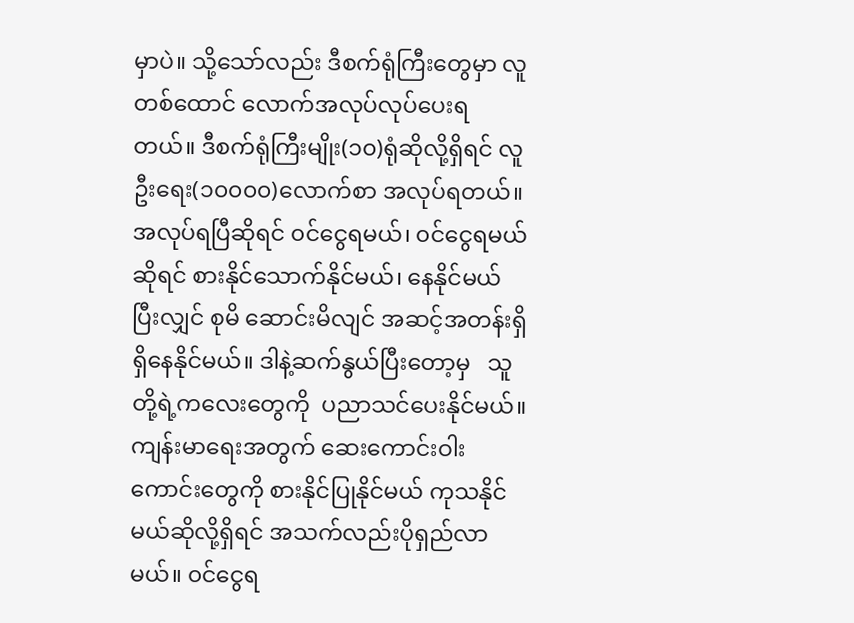မှာပဲ။ သို့သော်လည်း ဒီစက်ရုံကြီးတွေမှာ လူတစ်ထောင် လောက်အလုပ်လုပ်ပေးရတယ်။ ဒီစက်ရုံကြီးမျိုး(၁၀)ရုံဆိုလို့ရှိရင် လူဦးရေး(၁၀၀၀၀)လောက်စာ အလုပ်ရတယ်။ အလုပ်ရပြီဆိုရင် ၀င်ငွေရမယ်၊ ၀င်ငွေရမယ်ဆိုရင် စားနိုင်သောက်နိုင်မယ်၊ နေနိုင်မယ် ပြီးလျှင် စုမိ ဆောင်းမိလျင် အဆင့်အတန်းရှိရှိနေနိုင်မယ်။ ဒါနဲ့ဆက်နွယ်ပြီးတော့မှ   သူတို့ရဲ့ကလေးတွေကို  ပညာသင်ပေးနိုင်မယ်။ ကျန်းမာရေးအတွက် ဆေးကောင်းဝါးကောင်းတွေကို စားနိုင်ပြုနိုင်မယ် ကုသနိုင်မယ်ဆိုလို့ရှိရင် အသက်လည်းပိုရှည်လာမယ်။ ၀င်ငွေရ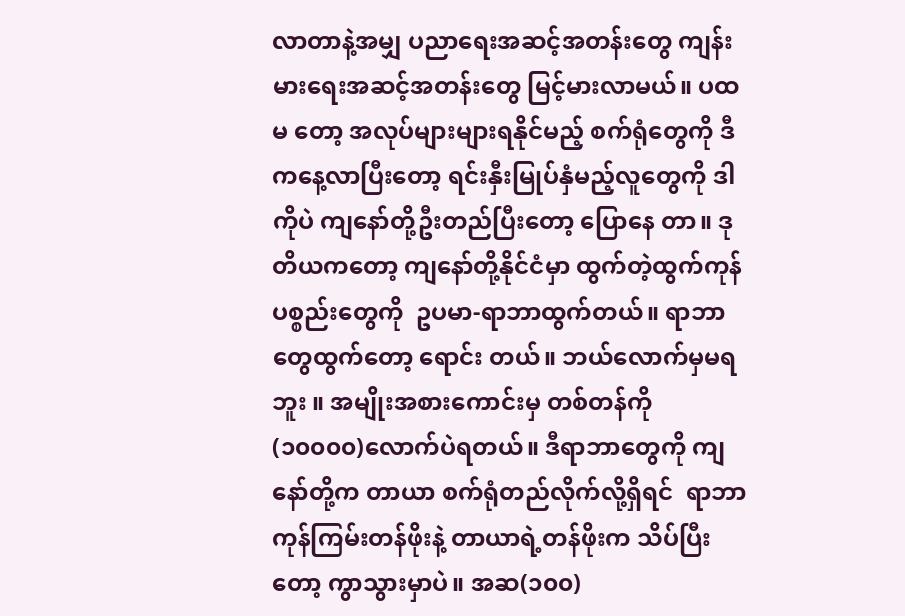လာတာနဲ့အမျှ ပညာရေးအဆင့်အတန်းတွေ ကျန်းမားရေးအဆင့်အတန်းတွေ မြင့်မားလာမယ်။ ပထမ တော့ အလုပ်များများရနိုင်မည့် စက်ရုံတွေကို ဒီကနေ့လာပြီးတော့ ရင်းနှီးမြုပ်နှံမည့်လူတွေကို ဒါကိုပဲ ကျနော်တို့ဦးတည်ပြီးတော့ ပြောနေ တာ။ ဒုတိယကတော့ ကျနော်တို့နိုင်ငံမှာ ထွက်တဲ့ထွက်ကုန်ပစ္စည်းတွေကို  ဥပမာ-ရာဘာထွက်တယ်။ ရာဘာတွေထွက်တော့ ရောင်း တယ်။ ဘယ်လောက်မှမရဘူး ။ အမျိုးအစားကောင်းမှ တစ်တန်ကို (၁၀၀၀၀)လောက်ပဲရတယ်။ ဒီရာဘာတွေကို ကျနော်တို့က တာယာ စက်ရုံတည်လိုက်လို့ရှိရင်  ရာဘာကုန်ကြမ်းတန်ဖိုးနဲ့ တာယာရဲ့တန်ဖိုးက သိပ်ပြီးတော့ ကွာသွားမှာပဲ။ အဆ(၁၀၀)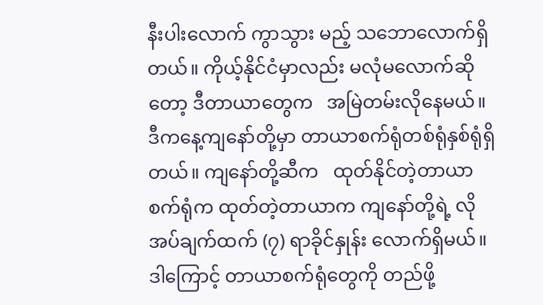နီးပါးလောက် ကွာသွား မည့် သဘောလောက်ရှိတယ်။ ကိုယ့်နိုင်ငံမှာလည်း မလုံမလောက်ဆိုတော့ ဒီတာယာတွေက   အမြဲတမ်းလိုနေမယ်။ ဒီကနေ့ကျနော်တို့မှာ တာယာစက်ရုံတစ်ရုံနှစ်ရုံရှိတယ်။ ကျနော်တို့ဆီက   ထုတ်နိုင်တဲ့တာယာစက်ရုံက ထုတ်တဲ့တာယာက ကျနော်တို့ရဲ့ လိုအပ်ချက်ထက် (၇) ရာခိုင်နှုန်း လောက်ရှိမယ်။ ဒါကြောင့် တာယာစက်ရုံတွေကို တည်ဖို့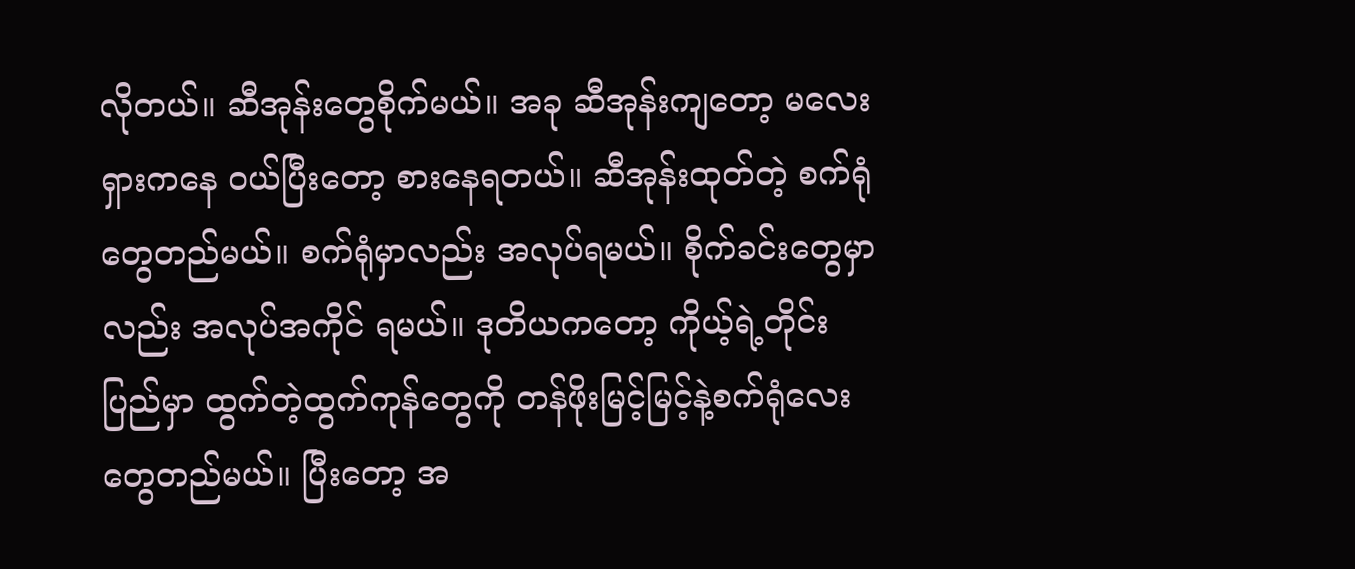လိုတယ်။ ဆီအုန်းတွေစိုက်မယ်။ အခု ဆီအုန်းကျတော့ မလေးရှားကနေ ၀ယ်ပြီးတော့ စားနေရတယ်။ ဆီအုန်းထုတ်တဲ့ စက်ရုံတွေတည်မယ်။ စက်ရုံမှာလည်း အလုပ်ရမယ်။ စိုက်ခင်းတွေမှာလည်း အလုပ်အကိုင် ရမယ်။ ဒုတိယကတော့ ကိုယ့်ရဲ့တိုင်းပြည်မှာ ထွက်တဲ့ထွက်ကုန်တွေကို တန်ဖိုးမြင့်မြင့်နဲ့စက်ရုံလေးတွေတည်မယ်။ ပြီးတော့ အ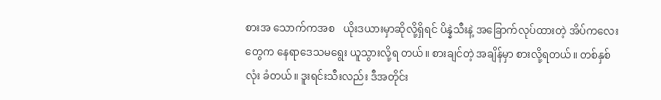စားအ သောက်ကအစ   ယိုးဒယားမှာဆိုလို့ရှိရင် ပိန္နဲသီးနဲ့ အခြောက်လုပ်ထားတဲ့ အိပ်ကလေးတွေက နေရာဒေသမရွေး ယူသွားလို့ရ တယ်။ စားချင်တဲ့ အချိန်မှာ စားလို့ရတယ်။ တစ်နှစ်လုံး ခံတယ်။ ဒူးရင်းသီးလည်း ဒီအတိုင်း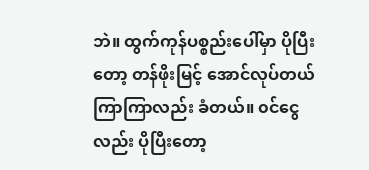ဘဲ။ ထွက်ကုန်ပစ္စည်းပေါ်မှာ ပိုပြီးတော့ တန်ဖိုးမြင့် အောင်လုပ်တယ် ကြာကြာလည်း ခံတယ်။ ၀င်ငွေလည်း ပိုပြီးတော့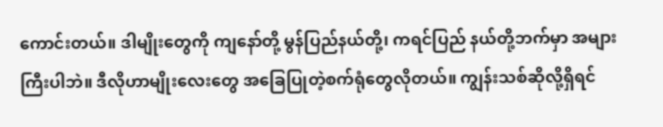ကောင်းတယ်။ ဒါမျိုးတွေကို ကျနော်တို့ မွန်ပြည်နယ်တို့၊ ကရင်ပြည် နယ်တို့ဘက်မှာ အများကြီးပါဘဲ။ ဒီလိုဟာမျိုးလေးတွေ အခြေပြုတဲ့စက်ရုံတွေလိုတယ်။ ကျွန်းသစ်ဆိုလို့ရှိရင်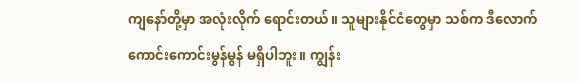ကျနော်တို့မှာ အလုံးလိုက် ရောင်းတယ်။ သူများနိုင်ငံတွေမှာ သစ်က ဒီလောက်ကောင်းကောင်းမွန်မွန် မရှိပါဘူး။ ကျွန်း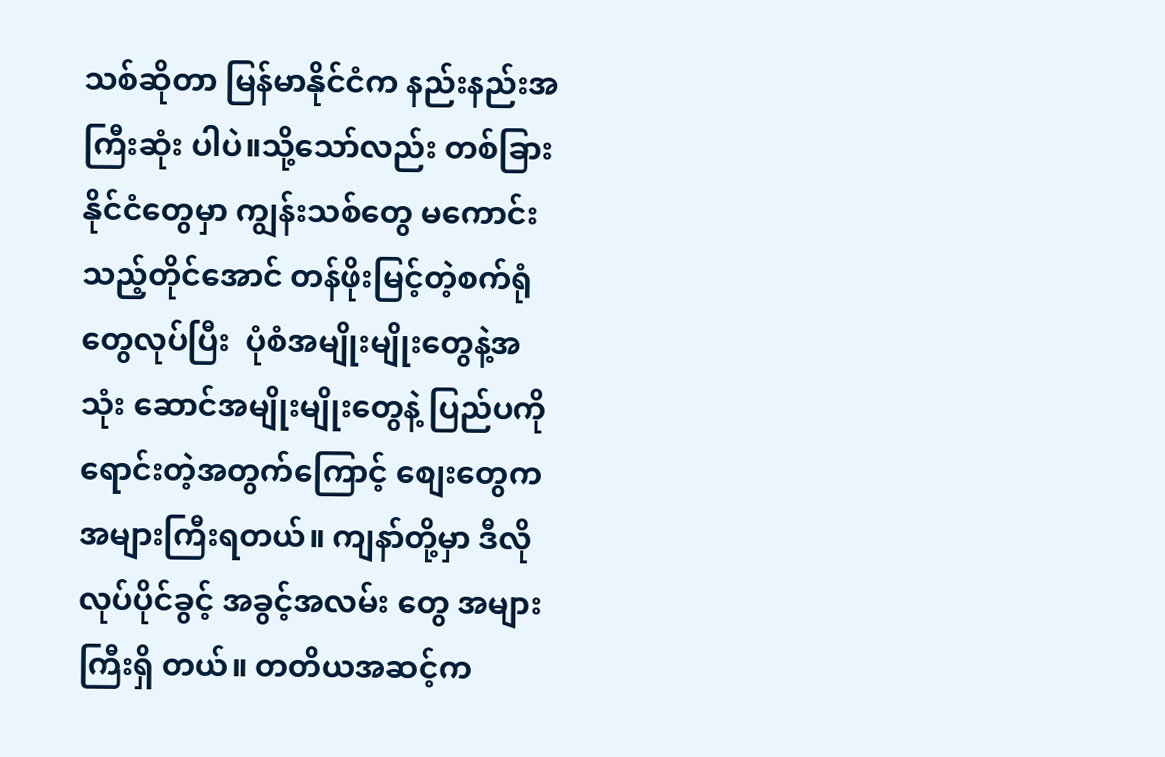သစ်ဆိုတာ မြန်မာနိုင်ငံက နည်းနည်းအကြီးဆုံး ပါပဲ။သို့သော်လည်း တစ်ခြားနိုင်ငံတွေမှာ ကျွန်းသစ်တွေ မကောင်းသည့်တိုင်အောင် တန်ဖိုးမြင့်တဲ့စက်ရုံတွေလုပ်ပြီး  ပုံစံအမျိုးမျိုးတွေနဲ့အသုံး ဆောင်အမျိုးမျိုးတွေနဲ့ ပြည်ပကိုရောင်းတဲ့အတွက်ကြောင့် စျေးတွေက အများကြီးရတယ်။ ကျနာ်တို့မှာ ဒီလို လုပ်ပိုင်ခွင့် အခွင့်အလမ်း တွေ အများကြီးရှိ တယ်။ တတိယအဆင့်က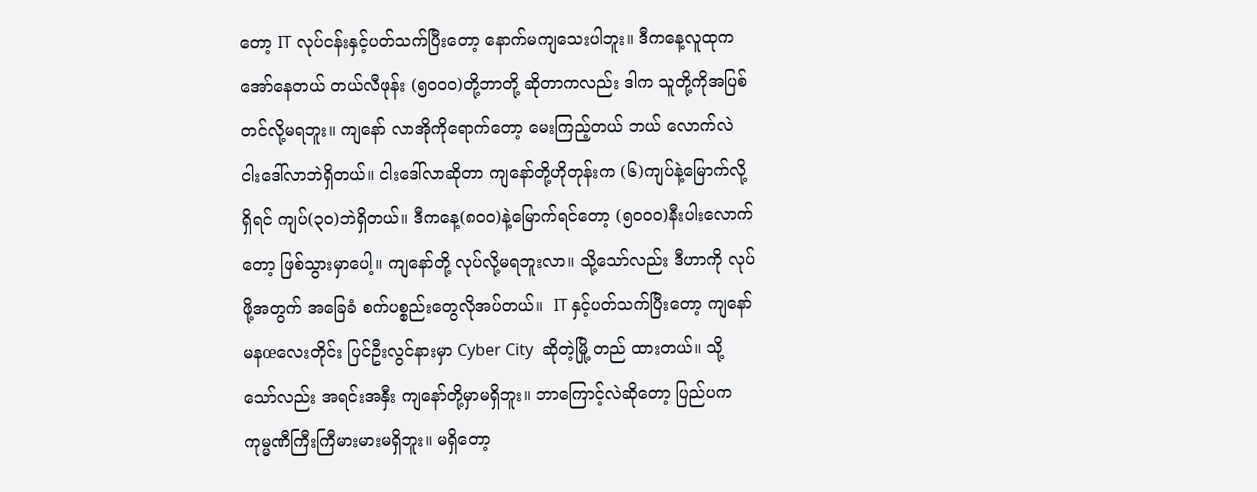တော့ IT လုပ်ငန်းနှင့်ပတ်သက်ပြီးတော့ နောက်မကျသေးပါဘူး။ ဒီကနေ့လူထုက အော်နေတယ် တယ်လီဖုန်း (၅၀၀၀)တို့ဘာတို့ ဆိုတာကလည်း ဒါက သူတို့ကိုအပြစ်တင်လို့မရဘူး။ ကျနော် လာအိုကိုရောက်တော့ မေးကြည့်တယ် ဘယ် လောက်လဲ ငါးဒေါ်လာဘဲရှိတယ်။ ငါးဒေါ်လာဆိုတာ ကျနော်တို့ဟိုတုန်းက (၆)ကျပ်နဲ့မြောက်လို့ရှိရင် ကျပ်(၃၀)ဘဲရှိတယ်။ ဒီကနေ့(၈၀၀)နဲ့မြောက်ရင်တော့ (၅၀၀၀)နီးပါးလောက်တော့ ဖြစ်သွားမှာပေါ့။ ကျနော်တို့ လုပ်လို့မရဘူးလာ။ သို့သော်လည်း ဒီဟာကို လုပ်ဖို့အတွက် အခြေခံ စက်ပစ္စည်းတွေလိုအပ်တယ်။  IT နှင့်ပတ်သက်ပြီးတော့ ကျနော် မနœလေးတိုင်း ပြင်ဦးလွင်နားမှာ Cyber City  ဆိုတဲ့မြို့ တည် ထားတယ်။ သို့သော်လည်း အရင်းအနှီး ကျနော်တို့မှာမရှိဘူး။ ဘာကြောင့်လဲဆိုတော့ ပြည်ပက  ကုမ္မဏီကြီးကြီမားမားမရှိဘူး။ မရှိတော့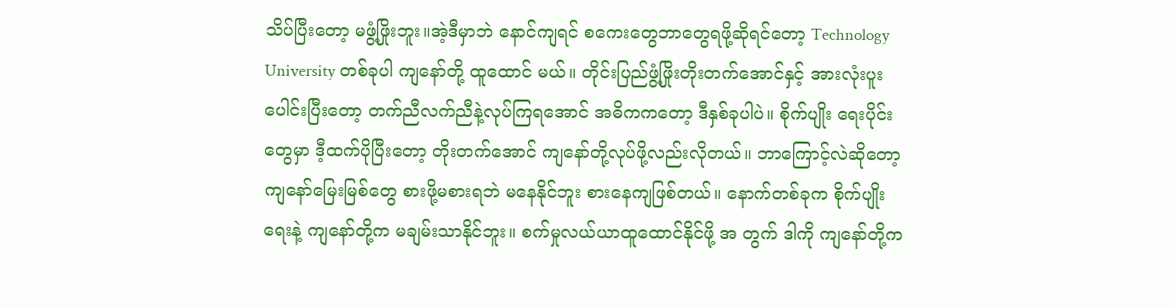သိပ်ပြီးတော့ မဖွံ့ဖြိုးဘူး။အဲ့ဒီမှာဘဲ နောင်ကျရင် စကေးတွေဘာတွေရဖို့ဆိုရင်တော့ Technology University တစ်ခုပါ ကျနော်တို့ ထူထောင် မယ်။ တိုင်းပြည်ဖွံ့ဖြိုးတိုးတက်အောင်နှင့် အားလုံးပူးပေါင်းပြီးတော့ တက်ညီလက်ညီနဲ့လုပ်ကြရအောင် အဓိကကတော့ ဒီနှစ်ခုပါပဲ။ စိုက်ပျိုး ရေးပိုင်းတွေမှာ ဒီ့ထက်ပိုပြီးတော့ တိုးတက်အောင် ကျနော်တို့လုပ်ဖို့လည်းလိုတယ်။ ဘာကြောင့်လဲဆိုတော့ ကျနော်မြေးမြစ်တွေ စားဖို့မစားရဘဲ မနေနိုင်ဘူး စားနေကျဖြစ်တယ်။ နောက်တစ်ခုက စိုက်ပျိုးရေးနဲ့ ကျနော်တို့က မချမ်းသာနိုင်ဘူး။ စက်မှုလယ်ယာထူထောင်နိုင်ဖို့ အ တွက် ဒါကို ကျနော်တို့က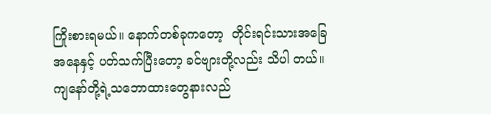ကြိုးစားရမယ်။ နောက်တစ်ခုကတော့  တိုင်းရင်းသားအခြေအနေနှင့် ပတ်သက်ပြီးတော့ ခင်ဗျားတို့လည်း သိပါ တယ်။ ကျနော်တို့ရဲ့သဘောထားတွေနားလည်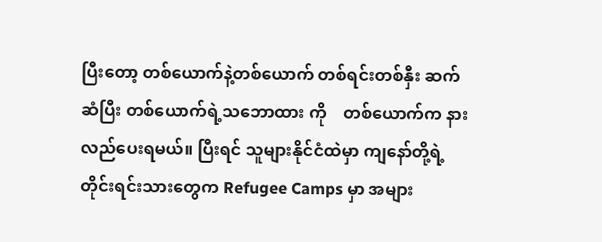ပြီးတော့ တစ်ယောက်နဲ့တစ်ယောက် တစ်ရင်းတစ်နှီး ဆက်ဆံပြီး တစ်ယောက်ရဲ့သဘောထား ကို    တစ်ယောက်က နားလည်ပေးရမယ်။ ပြီးရင် သူများနိုင်ငံထဲမှာ ကျနော်တို့ရဲ့တိုင်းရင်းသားတွေက Refugee Camps မှာ အများ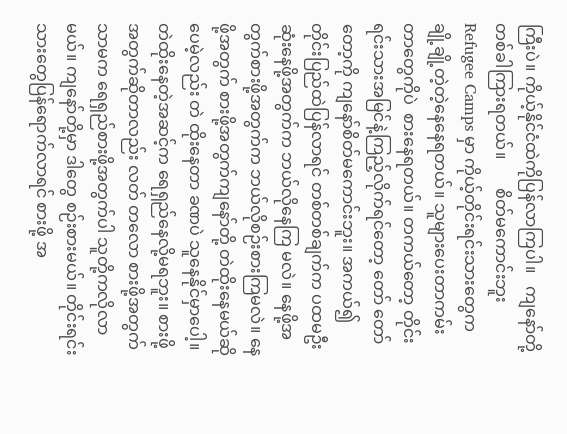ကြီးပဲ။ ကိုယ့်နိုင်ငံထဲကိုပြန်လာကြပါ။   ကျနော်တို့တစ်ခါကြားရတယ်။       စိတ်မကောင်းဘူး  Refugee Camps မှာ ကိုယ့်တိုင်းရင်းသားတွေက ချို့ချို့တဲ့တဲ့နေနေရတယ်။ သူများပေးတာကမ်းတာတွေကိုပဲ  စားနေရတယ်။ တကယ်တော့ တိုင်းရင်းသားအမြင်နဲ့ကြည့်လိုက်ရင်တော့ တော် တော်တော့ကို ကျနော်စိတ်မကောင်းဘူး။ အကယ်၍ တိုင်းပြည်ထဲပြန်လာရင် တစ်တစ်ချက်က ပထမဦးဆုံးနေဖို့အတွက်က ဘယ်လိုနေကြ မလဲ။ နေဖို့အတွက်စားဖို့အတွက်က ဘယ်လိုစဉ်းစားကြမလဲ။ နေဖို့အတွက် စားဖို့အတွက်ကျနော်တို့ တဲထိုးနေမယ်ဆိုပေမဲ့လည်း တဲ ထိုးနေတာ ခဏပဲ သူနေနိုင်မှာပေါ့။ တဲထိုးနေတဲ့အဆင့်က ရေရှည်နေလို့မရဘူး။ စားဖို့အတွက်ဆိုတာလည်း လတ် တလော စားဖို့အတွက် သာမက ရေရှည်စားဖို့အတွက်ပါ သူတို့ကလိုလာမယ်။ ကျနော်တို့မှာ ဒါတွေ စဉ်းစားမယ်။ တိုင်းရင်းသားတွေပြန်ရောက်လာရင် စားဖို့ အ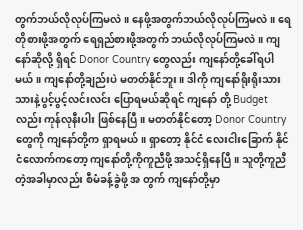တွက်ဘယ်လိုလုပ်ကြမလဲ။ နေဖို့အတွက်ဘယ်လိုလုပ်ကြမလဲ။ ရေတိုစားဖို့အတွက် ရေရှည်စားဖို့အတွက် ဘယ်လိုလုပ်ကြမလဲ။ ကျနော်ဆိုလို့ ရှိရင် Donor Country တွေလည်း ကျနော်တို့ခေါ်ရပါမယ်။ ကျနော်တို့ချည်းပဲ မတတ်နိုင်ဘူး။ ဒါကို ကျနော်ရိုးရိုးသားသားနဲ့ပွင့်ပွင့်လင်းလင်း ပြောရမယ်ဆိုရင် ကျနော် တို့ Budget လည်း ကုန်လုနီးပါး ဖြစ်နေပြီ။ မတတ်နိုင်တော့ Donor Country တွေကို ကျနော်တို့က ရှာရမယ်။ ရှာတော့ နိုင်ငံ လေးငါးခြောက် နိုင်ငံလောက်ကတော့ ကျနော်တို့ကိုကူညီဖို့ အသင့်ရှိနေပြီ။ သူတို့ကူညီတဲ့အခါမှာလည်း စီမံခန့်ခွဲဖို့ အ တွက် ကျနော်တို့မှာ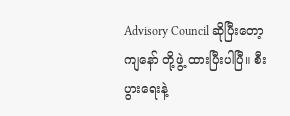Advisory Council ဆိုပြီးတော့ ကျနော် တို့ဖွဲ့ ထားပြီးပါပြီ။ စီးပွားရေးနဲ့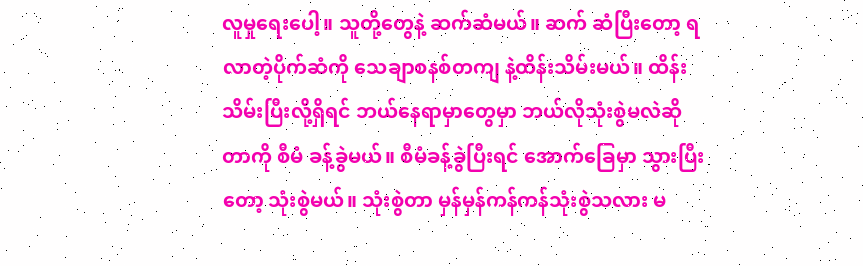လူမှုရေးပေါ့။ သူတို့တွေနဲ့ ဆက်ဆံမယ်။ ဆက် ဆံပြီးတော့ ရလာတဲ့ပိုက်ဆံကို သေချာစနစ်တကျ နဲ့ထိန်းသိမ်းမယ်။ ထိန်းသိမ်းပြီးလို့ရှိရင် ဘယ်နေရာမှာတွေမှာ ဘယ်လိုသုံးစွဲမလဲဆိုတာကို စီမံ ခန့်ခွဲမယ်။ စီမံခန့်ခွဲပြီးရင် အောက်ခြေမှာ သွားပြီးတော့ သုံးစွဲမယ်။ သုံးစွဲတာ မှန်မှန်ကန်ကန်သုံးစွဲသလား မ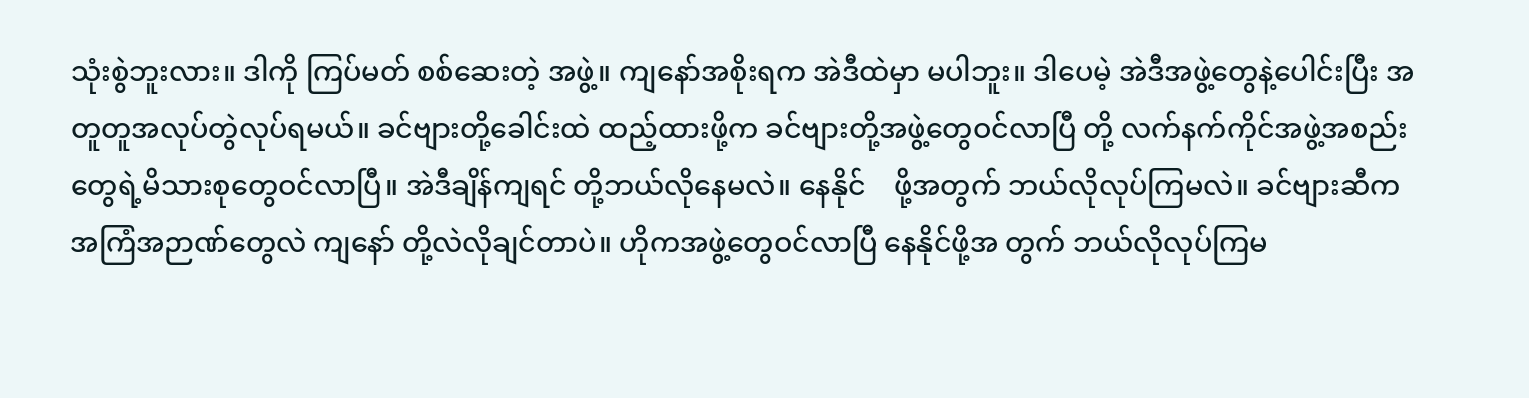သုံးစွဲဘူးလား။ ဒါကို ကြပ်မတ် စစ်ဆေးတဲ့ အဖွဲ့။ ကျနော်အစိုးရက အဲဒီထဲမှာ မပါဘူး။ ဒါပေမဲ့ အဲဒီအဖွဲ့တွေနဲ့ပေါင်းပြီး အတူတူအလုပ်တွဲလုပ်ရမယ်။ ခင်ဗျားတို့ခေါင်းထဲ ထည့်ထားဖို့က ခင်ဗျားတို့အဖွဲ့တွေဝင်လာပြီ တို့ လက်နက်ကိုင်အဖွဲ့အစည်းတွေရဲ့မိသားစုတွေဝင်လာပြီ။ အဲဒီချိန်ကျရင် တို့ဘယ်လိုနေမလဲ။ နေနိုင်    ဖို့အတွက် ဘယ်လိုလုပ်ကြမလဲ။ ခင်ဗျားဆီက အကြံအဉာဏ်တွေလဲ ကျနော် တို့လဲလိုချင်တာပဲ။ ဟိုကအဖွဲ့တွေဝင်လာပြီ နေနိုင်ဖို့အ တွက် ဘယ်လိုလုပ်ကြမ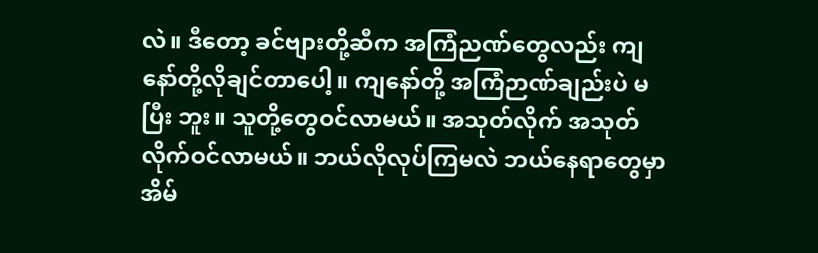လဲ။ ဒီတော့ ခင်ဗျားတို့ဆီက အကြံညဏ်တွေလည်း ကျနော်တို့လိုချင်တာပေါ့။ ကျနော်တို့ အကြံဉာဏ်ချည်းပဲ မပြီး ဘူး။ သူတို့တွေဝင်လာမယ်။ အသုတ်လိုက် အသုတ်လိုက်ဝင်လာမယ်။ ဘယ်လိုလုပ်ကြမလဲ ဘယ်နေရာတွေမှာ အိမ်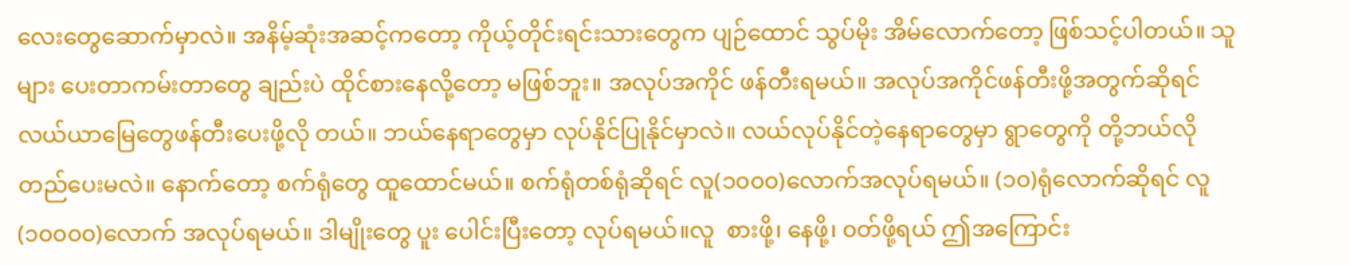လေးတွေဆောက်မှာလဲ။ အနိမ့်ဆုံးအဆင့်ကတော့ ကိုယ့်တိုင်းရင်းသားတွေက ပျဉ်ထောင် သွပ်မိုး အိမ်လောက်တော့ ဖြစ်သင့်ပါတယ်။ သူများ ပေးတာကမ်းတာတွေ ချည်းပဲ ထိုင်စားနေလို့တော့ မဖြစ်ဘူး။ အလုပ်အကိုင် ဖန်တီးရမယ်။ အလုပ်အကိုင်ဖန်တီးဖို့အတွက်ဆိုရင် လယ်ယာမြေတွေဖန်တီးပေးဖို့လို တယ်။ ဘယ်နေရာတွေမှာ လုပ်နိုင်ပြုနိုင်မှာလဲ။ လယ်လုပ်နိုင်တဲ့နေရာတွေမှာ ရွာတွေကို တို့ဘယ်လိုတည်ပေးမလဲ။ နောက်တော့ စက်ရုံတွေ ထူထောင်မယ်။ စက်ရုံတစ်ရုံဆိုရင် လူ(၁၀၀၀)လောက်အလုပ်ရမယ်။ (၁၀)ရုံလောက်ဆိုရင် လူ(၁၀၀၀၀)လောက် အလုပ်ရမယ်။ ဒါမျိုးတွေ ပူး ပေါင်းပြီးတော့ လုပ်ရမယ်။လူ  စားဖို့၊ နေဖို့၊ ၀တ်ဖို့ရယ် ဤအကြောင်း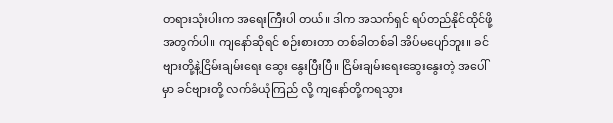တရားသုံးပါးက အရေးကြီးပါ တယ်။ ဒါက အသက်ရှင် ရပ်တည်နိုင်ထိုင်ဖို့အတွက်ပါ။ ကျနော်ဆိုရင် စဉ်းစားတာ တစ်ခါတစ်ခါ အိပ်မပျော်ဘူး။ ခင်ဗျားတို့နဲ့ငြိမ်းချမ်းရေး ဆွေး နွေးပြီးပြီ။ ငြိမ်းချမ်းရေးဆွေးနွေးတဲ့ အပေါ်မှာ ခင်ဗျားတို့ လက်ခံယုံကြည် လို့ ကျနော်တို့ကရသွား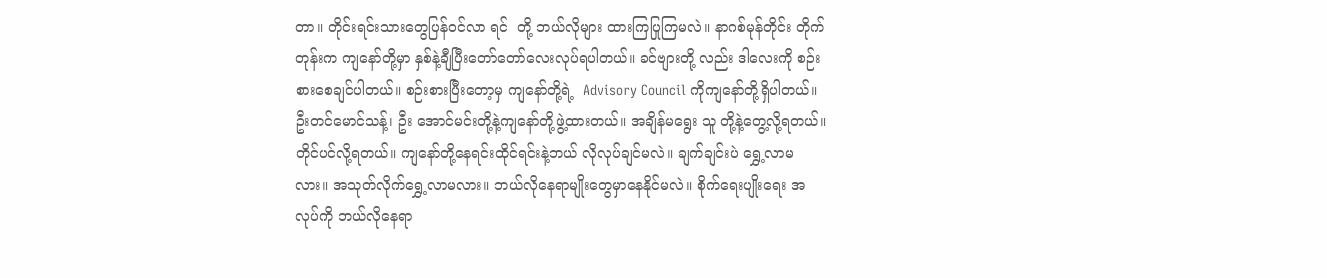တာ။ တိုင်းရင်းသားတွေပြန်ဝင်လာ ရင်  တို့ ဘယ်လိုများ ထားကြပြုကြမလဲ။ နာဂစ်မုန်တိုင်း တိုက်တုန်းက ကျနော်တို့မှာ နှစ်နဲ့ချီပြီးတော်တော်လေးလုပ်ရပါတယ်။ ခင်ဗျားတို့ လည်း ဒါလေးကို စဉ်းစားစေချင်ပါတယ်။ စဉ်းစားပြီးတော့မှ ကျနော်တို့ရဲ့  Advisory Council ကိုကျနော်တို့ရှိပါတယ်။ ဦးတင်မောင်သန့်၊ ဦး အောင်မင်းတို့နဲ့ကျနော်တို့ဖွဲ့ထားတယ်။ အချိန်မရွေး သူ တို့နဲ့တွေ့လို့ရတယ်။ တိုင်ပင်လို့ရတယ်။ ကျနော်တို့နေရင်းထိုင်ရင်းနဲ့ဘယ် လိုလုပ်ချင်မလဲ။ ချက်ချင်းပဲ ရွှေ့လာမလား။ အသုတ်လိုက်ရွှေ့လာမလား။ ဘယ်လိုနေရာမျိုးတွေမှာနေနိုင်မလဲ။ စိုက်ရေးပျိုးရေး အလုပ်ကို ဘယ်လိုနေရာ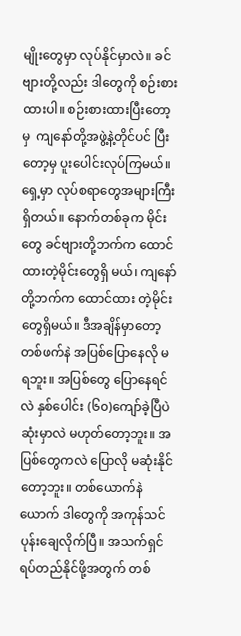မျိုးတွေမှာ လုပ်နိုင်မှာလဲ။ ခင်ဗျားတို့လည်း ဒါတွေကို စဉ်းစားထားပါ။ စဉ်းစားထားပြီးတော့မှ  ကျနော်တို့အဖွဲ့နဲ့တိုင်ပင် ပြီး တော့မှ ပူးပေါင်းလုပ်ကြမယ်။ ရှေ့မှာ လုပ်စရာတွေအများကြီးရှိတယ်။ နောက်တစ်ခုက မိုင်းတွေ ခင်ဗျားတို့ဘက်က ထောင်ထားတဲ့မိုင်းတွေရှိ မယ်၊ ကျနော်တို့ဘက်က ထောင်ထား တဲ့မိုင်းတွေရှိမယ်။ ဒီအချိန်မှာတော့ တစ်ဖက်နဲ အပြစ်ပြောနေလို မရဘူး။ အပြစ်တွေ ပြောနေရင်လဲ နှစ်ပေါင်း (၆၀)ကျော်ခဲ့ပြီပဲ ဆုံးမှာလဲ မဟုတ်တော့ဘူး။ အပြစ်တွေကလဲ ပြောလို မဆုံးနိုင်တော့ဘူး။ တစ်ယောက်နဲ ယောက် ဒါတွေကို အကုန်သင်ပုန်းချေလိုက်ပြီ။ အသက်ရှင်ရပ်တည်နိုင်ဖို့အတွက် တစ်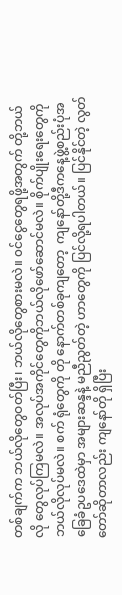တစ်ချက်က ဘယ်လိုတွေဝတ်ပြီး၊ ဘယ်လိုတွေစားမလဲ။ ၀င်ငွေတွေရဖို့အတွက် တို့ဘယ်လို တွေလုပ်ကြမလဲ။ အလုပ်အကိုင်တွေကိုဘယ်လိုဖော်ဆောင်မလဲ။ စိုက်ပျိုးရေးတွေကိုဘယ်လိုလုပ်မလဲ။ စက် ရုံတွေကို တို နောက်တစ်ခုကျတော့  ကျနော်တို့ဒီကနေ့ဖွဲ့စည်းပုံအခြေခံဥပဒေထဲမှာ အများဆန္ဒနဲ့ မညီညွတ်တဲ့ ဟာတွေကို ပြင်လို့ရပါတယ်။ ပြင်နိုင်တဲ့ လွတ်တော်ဆိုတာလည်း ကျနော်တို ရှိပြီး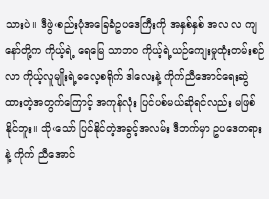သားပဲ။ ဒီဖွဲ‹စည်းပုံအခြေခံဥပဒေကြီးကို အနှစ်နှစ် အလ လ ကျနော်တို့က ကိုယ့်ရဲ့ ရေမြေ သာဘဝ ကိုယ့်ရဲ့ယဉ်ကျေးမှုထုံးတမ်းစဉ်လာ ကိုယ့်လူမျိုးရဲ့ဓလေ့စရိုက် ဒါလေးနဲ့ ကိုက်ညီအောင်ရေးဆွဲ ထားတဲ့အတွက်ကြောင့် အကုန်လုံး ပြင်ပစ်မယ်ဆိုရင်လည်း မဖြစ်နိုင်ဘူး။ သို‹သော် ပြင်နိုင်တဲ့အခွင့်အလမ်း ဒီဘက်မှာ ဥပဒေတရားနဲ့ ကိုက် ညီအောင်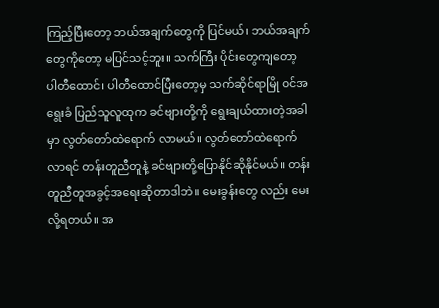ကြည့်ပြီးတော့ ဘယ်အချက်တွေကို ပြင်မယ်၊ ဘယ်အချက်တွေကိုတော့ မပြင်သင့်ဘူး။ သက်ကြီး ပိုင်းတွေကျတော့  ပါတီထောင်၊ ပါတီထောင်ပြီးတော့မှ သက်ဆိုင်ရာမြို ၀င်အရွေးခံ ပြည်သူလူထုက ခင်ဗျားတို့ကို ရွေးချယ်ထားတဲ့အခါမှာ လွတ်တော်ထဲရောက် လာမယ်။ လွတ်တော်ထဲရောက်လာရင် တန်းတူညီတူနဲ့ ခင်ဗျားတို့ပြောနိုင်ဆိုနိုင်မယ်။ တန်းတူညီတူအခွင့်အရေးဆိုတာဒါဘဲ။ မေးခွန်းတွေ လည်း မေးလို့ရတယ်။ အ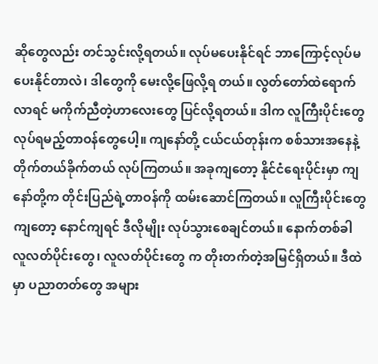ဆိုတွေလည်း တင်သွင်းလို့ရတယ်။ လုပ်မပေးနိုင်ရင် ဘာကြောင့်လုပ်မပေးနိုင်တာလဲ၊ ဒါတွေကို မေးလို့ဖြေလို့ရ တယ်။ လွတ်တော်ထဲရောက်လာရင် မကိုက်ညီတဲ့ဟာလေးတွေ ပြင်လို့ရတယ်။ ဒါက လူကြီးပိုင်းတွေ လုပ်ရမည့်တာဝန်တွေပေါ့။ ကျနော်တို့ ငယ်ငယ်တုန်းက စစ်သားအနေနဲ့တိုက်တယ်ခိုက်တယ် လုပ်ကြတယ်။ အခုကျတော့ နိုင်ငံရေးပိုင်းမှာ ကျနော်တို့က တိုင်းပြည်ရဲ့တာဝန်ကို ထမ်းဆောင်ကြတယ်။ လူကြီးပိုင်းတွေကျတော့ နောင်ကျရင် ဒီလိုမျိုး လုပ်သွားစေချင်တယ်။ နောက်တစ်ခါ လူလတ်ပိုင်းတွေ၊ လူလတ်ပိုင်းတွေ က တိုးတက်တဲ့အမြင်ရှိတယ်။ ဒီထဲမှာ ပညာတတ်တွေ အများ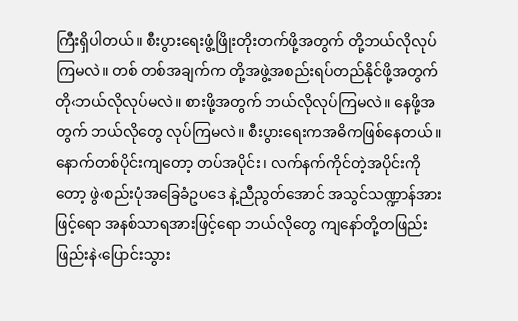ကြီးရှိပါတယ်။ စီးပွားရေးဖွံ့ဖြိုးတိုးတက်ဖို့အတွက် တို့ဘယ်လိုလုပ်ကြမလဲ။ တစ် တစ်အချက်က တို့အဖွဲ့အစည်းရပ်တည်နိုင်ဖို့အတွက် တို‹ဘယ်လိုလုပ်မလဲ။ စားဖို့အတွက် ဘယ်လိုလုပ်ကြမလဲ။ နေဖို့အတွက် ဘယ်လိုတွေ လုပ်ကြမလဲ။ စီးပွားရေးကအဓိကဖြစ်နေတယ်။ နောက်တစ်ပိုင်းကျတော့ တပ်အပိုင်း၊ လက်နက်ကိုင်တဲ့အပိုင်းကိုတော့ ဖွဲ‹စည်းပုံအခြေခံဥပဒေ နဲ့ညီညွတ်အောင် အသွင်သဏ္ဍာန်အားဖြင့်ရော အနစ်သာရအားဖြင့်ရော ဘယ်လိုတွေ ကျနော်တို့တဖြည်းဖြည်းနဲ‹ပြောင်းသွား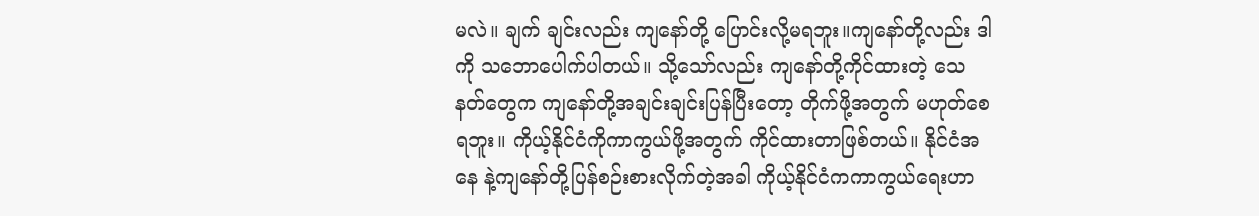မလဲ။ ချက် ချင်းလည်း ကျနော်တို့ ပြောင်းလို့မရဘူး။ကျနော်တို့လည်း ဒါကို သဘောပေါက်ပါတယ်။ သို့သော်လည်း ကျနော်တို့ကိုင်ထားတဲ့ သေ နတ်တွေက ကျနော်တို့အချင်းချင်းပြန်ပြီးတော့ တိုက်ဖို့အတွက် မဟုတ်စေရဘူး။ ကိုယ့်နိုင်ငံကိုကာကွယ်ဖို့အတွက် ကိုင်ထားတာဖြစ်တယ်။ နိုင်ငံအနေ နဲ့ကျနော်တို့ပြန်စဉ်းစားလိုက်တဲ့အခါ ကိုယ့်နိုင်ငံကကာကွယ်ရေးဟာ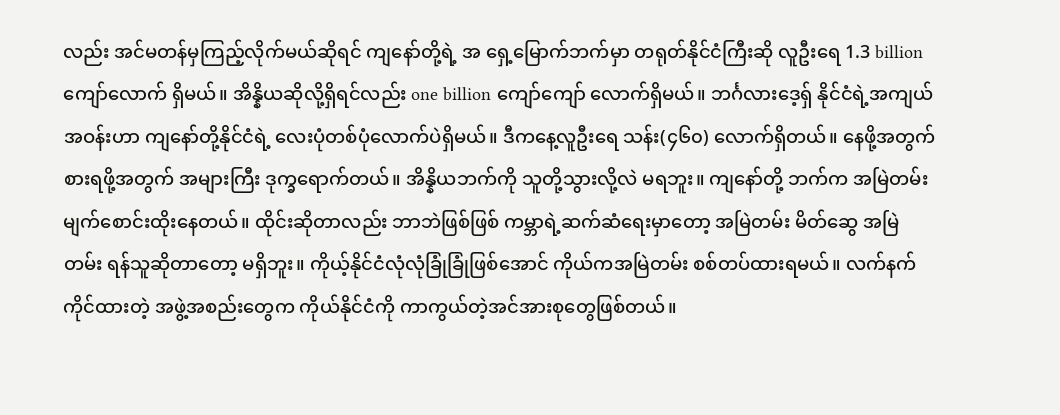လည်း အင်မတန်မှကြည့်လိုက်မယ်ဆိုရင် ကျနော်တို့ရဲ့ အ ရှေ့မြောက်ဘက်မှာ တရုတ်နိုင်ငံကြီးဆို လူဦးရေ 1.3 billion
ကျော်လောက် ရှိမယ်။ အိန္နိယဆိုလို့ရှိရင်လည်း one billion ကျော်ကျော် လောက်ရှိမယ်။ ဘင်္ဂလားဒေ့ရှ် နိုင်ငံရဲ့အကျယ်အဝန်းဟာ ကျနော်တို့နိုင်ငံရဲ့ လေးပုံတစ်ပုံလောက်ပဲရှိမယ်။ ဒီကနေ့လူဦးရေ သန်း(၄၆၀) လောက်ရှိတယ်။ နေဖို့အတွက် စားရဖို့အတွက် အများကြီး ဒုက္ခရောက်တယ်။ အိန္နိယဘက်ကို သူတို့သွားလို့လဲ မရဘူး။ ကျနော်တို့ ဘက်က အမြဲတမ်း မျက်စောင်းထိုးနေတယ်။ ထိုင်းဆိုတာလည်း ဘာဘဲဖြစ်ဖြစ် ကမ္ဘာရဲ့ဆက်ဆံရေးမှာတော့ အမြဲတမ်း မိတ်ဆွေ အမြဲတမ်း ရန်သူဆိုတာတော့ မရှိဘူး။ ကိုယ့်နိုင်ငံလုံလုံခြုံခြုံဖြစ်အောင် ကိုယ်ကအမြဲတမ်း စစ်တပ်ထားရမယ်။ လက်နက်ကိုင်ထားတဲ့ အဖွဲ့အစည်းတွေက ကိုယ်နိုင်ငံကို ကာကွယ်တဲ့အင်အားစုတွေဖြစ်တယ်။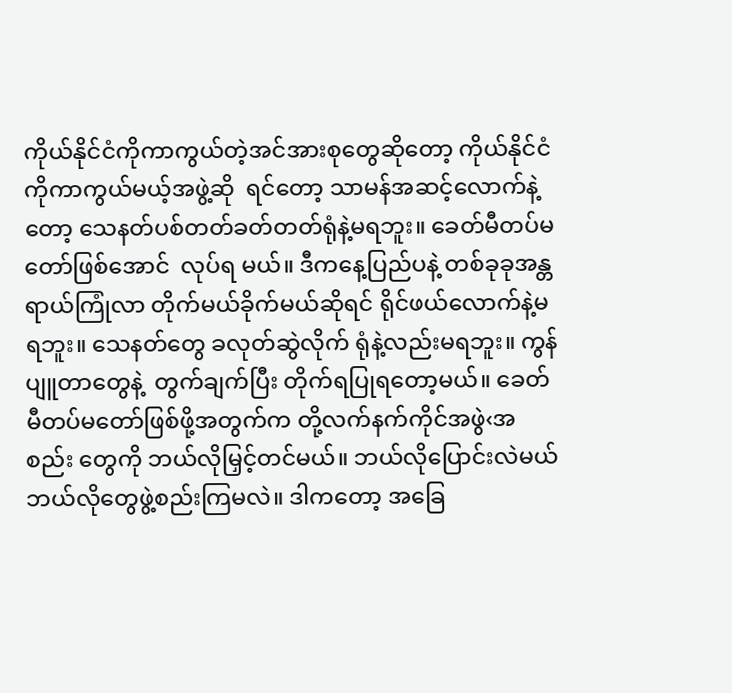ကိုယ်နိုင်ငံကိုကာကွယ်တဲ့အင်အားစုတွေဆိုတော့ ကိုယ်နိုင်ငံကိုကာကွယ်မယ့်အဖွဲ့ဆို  ရင်တော့ သာမန်အဆင့်လောက်နဲ့တော့ သေနတ်ပစ်တတ်ခတ်တတ်ရုံနဲ့မရဘူး။ ခေတ်မီတပ်မတော်ဖြစ်အောင်  လုပ်ရ မယ်။ ဒီကနေ့ပြည်ပနဲ့ တစ်ခုခုအန္တရာယ်ကြုံလာ တိုက်မယ်ခိုက်မယ်ဆိုရင် ရိုင်ဖယ်လောက်နဲ့မရဘူး။ သေနတ်တွေ ခလုတ်ဆွဲလိုက် ရုံနဲ့လည်းမရဘူး။ ကွန်ပျူတာတွေနဲ့  တွက်ချက်ပြီး တိုက်ရပြုရတော့မယ်။ ခေတ်မီတပ်မတော်ဖြစ်ဖို့အတွက်က တို့လက်နက်ကိုင်အဖွဲ‹အစည်း တွေကို ဘယ်လိုမြှင့်တင်မယ်။ ဘယ်လိုပြောင်းလဲမယ် ဘယ်လိုတွေဖွဲ့စည်းကြမလဲ။ ဒါကတော့ အခြေ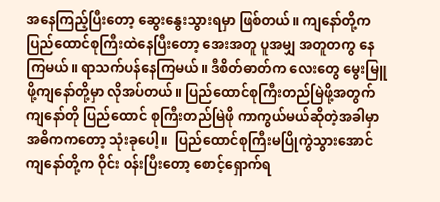အနေကြည့်ပြီးတော့ ဆွေးနွေးသွားရမှာ ဖြစ်တယ်။ ကျနော်တို့က ပြည်ထောင်စုကြီးထဲနေပြီးတော့ အေးအတူ ပူအမျှ အတူတကွ နေကြမယ်။ ရာသက်ပန်နေကြမယ်။ ဒီစိတ်ဓာတ်က လေးတွေ မွေးမြူဖို့ကျနော်တို့မှာ လိုအပ်တယ်။ ပြည်ထောင်စုကြီးတည်မြဲဖို့အတွက် ကျနော်တို ပြည်ထောင် စုကြီးတည်မြဲဖို ကာကွယ်မယ်ဆိုတဲ့အခါမှာ  အဓိကကတော့ သုံးခုပေါ့။  ပြည်ထောင်စုကြီးမပြိုကွဲသွားအောင် ကျနော်တို့က ဝိုင်း ၀န်းပြီးတော့ စောင့်ရှောက်ရ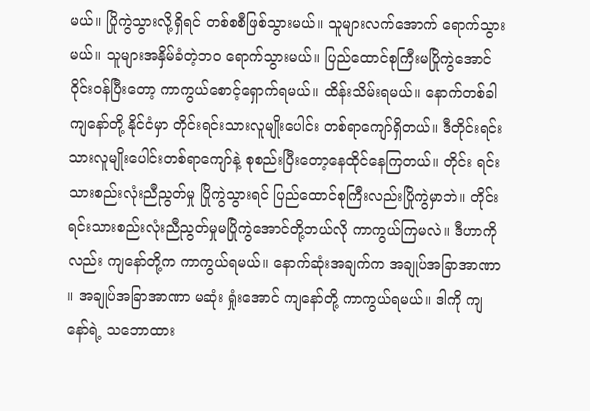မယ်။ ပြိုကွဲသွားလို့ရှိရင် တစ်စစီဖြစ်သွားမယ်။ သူများလက်အောက် ရောက်သွားမယ်။ သူများအနှိမ်ခံတဲ့ဘဝ ရောက်သွားမယ်။ ပြည်ထောင်စုကြီးမပြိုကွဲအောင် ဝိုင်းဝန်ပြီးတော့ ကာကွယ်စောင့်ရှောက်ရမယ်။ ထိန်းသိမ်းရမယ်။ နောက်တစ်ခါ ကျနော်တို့ နိုင်ငံမှာ တိုင်းရင်းသားလူမျိုးပေါင်း တစ်ရာကျော်ရှိတယ်။ ဒီတိုင်းရင်းသားလူမျိုးပေါင်းတစ်ရာကျော်နဲ့ စုစည်းပြီးတော့နေထိုင်နေကြတယ်။ တိုင်း ရင်းသားစည်းလုံးညီညွတ်မှု ပြိုကွဲသွားရင် ပြည်ထောင်စုကြီးလည်းပြိုကွဲမှာဘဲ။ တိုင်းရင်းသားစည်းလုံးညီညွတ်မှုမပြိုကွဲအောင်တို့ဘယ်လို ကာကွယ်ကြမလဲ။ ဒီဟာကိုလည်း ကျနော်တို့က ကာကွယ်ရမယ်။ နောက်ဆုံးအချက်က အချုပ်အခြာအာဏာ ။ အချုပ်အခြာအာဏာ မဆုံး ရှုံးအောင် ကျနော်တို့ ကာကွယ်ရမယ်။ ဒါကို ကျနော်ရဲ့ သဘောထား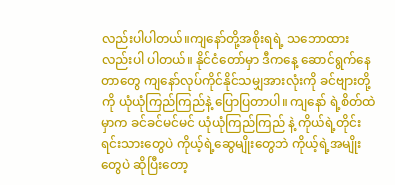လည်းပါပါတယ်။ကျနော်တို့အစိုးရရဲ့ သဘောထားလည်းပါ ပါတယ်။ နိုင်ငံတော်မှာ ဒီကနေ့ ဆောင်ရွက်နေတာတွေ ကျနော်လုပ်ကိုင်နိုင်သမျှအားလုံးကို ခင်ဗျားတို့ကို ယုံယုံကြည်ကြည်နဲ့ ပြောပြတာပါ။ ကျနော် ရဲ့စိတ်ထဲမှာက ခင်ခင်မင်မင် ယုံယုံကြည်ကြည် နဲ့ ကိုယ်ရဲ့တိုင်းရင်းသားတွေပဲ ကိုယ့်ရဲ့ဆွေမျိုးတွေဘဲ ကိုယ့်ရဲ့အမျိုးတွေပဲ ဆိုပြီးတော့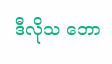ဒီလိုသ ဘော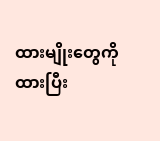ထားမျိုးတွေကိုထားပြီး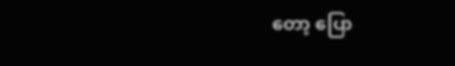တော့ ပြော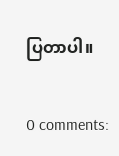ပြတာပါ။

0 comments: